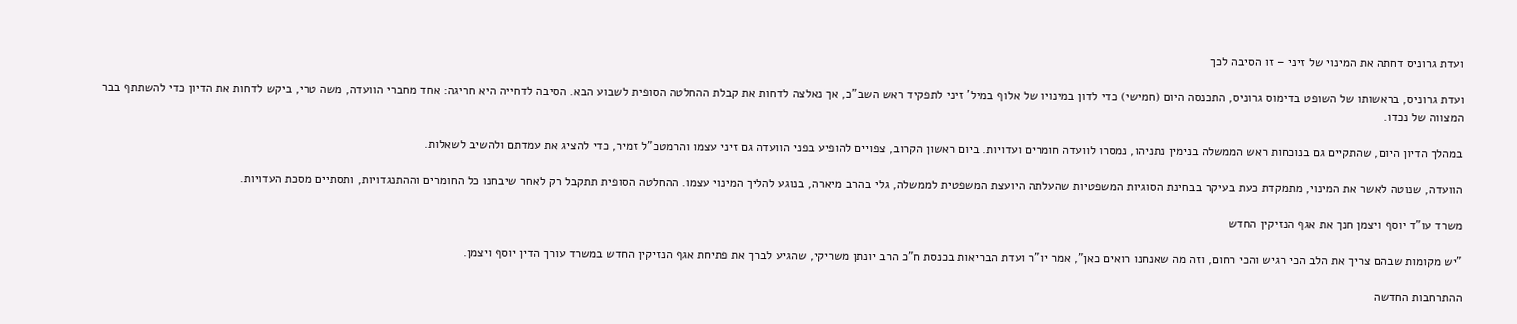ועדת גרוניס דחתה את המינוי של זיני – זו הסיבה לכך

ועדת גרוניס, בראשותו של השופט בדימוס גרוניס, התכנסה היום (חמישי) כדי לדון במינויו של אלוף במיל' זיני לתפקיד ראש השב"כ, אך נאלצה לדחות את קבלת ההחלטה הסופית לשבוע הבא. הסיבה לדחייה היא חריגה: אחד מחברי הוועדה, משה טרי, ביקש לדחות את הדיון כדי להשתתף בבר המצווה של נכדו.

במהלך הדיון היום, שהתקיים גם בנוכחות ראש הממשלה בנימין נתניהו, נמסרו לוועדה חומרים ועדויות. ביום ראשון הקרוב, צפויים להופיע בפני הוועדה גם זיני עצמו והרמטכ"ל זמיר, כדי להציג את עמדתם ולהשיב לשאלות.

הוועדה, שנוטה לאשר את המינוי, מתמקדת כעת בעיקר בבחינת הסוגיות המשפטיות שהעלתה היועצת המשפטית לממשלה, גלי בהרב מיארה, בנוגע להליך המינוי עצמו. ההחלטה הסופית תתקבל רק לאחר שיבחנו כל החומרים וההתנגדויות, ותסתיים מסכת העדויות.

משרד עו"ד יוסף ויצמן חנך את אגף הנזיקין החדש

"יש מקומות שבהם צריך את הלב הכי רגיש והכי רחום, וזה מה שאנחנו רואים כאן", אמר יו"ר ועדת הבריאות בכנסת ח"כ הרב יונתן משריקי, שהגיע לברך את פתיחת אגף הנזיקין החדש במשרד עורך הדין יוסף ויצמן.

ההתרחבות החדשה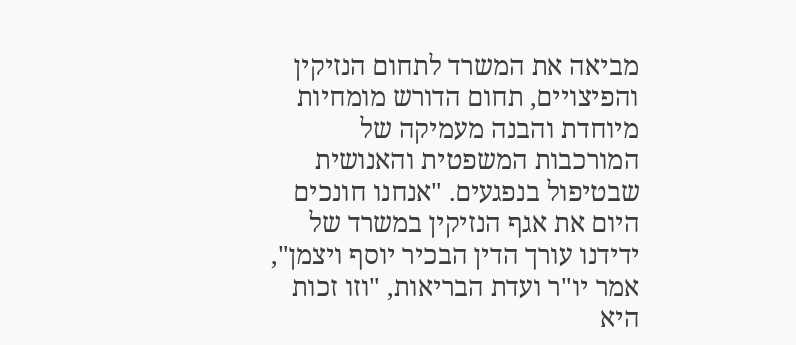מביאה את המשרד לתחום הנזיקין והפיצויים, תחום הדורש מומחיות מיוחדת והבנה מעמיקה של המורכבות המשפטית והאנושית שבטיפול בנפגעים. "אנחנו חונכים היום את אגף הנזיקין במשרד של ידידנו עורך הדין הבכיר יוסף ויצמן", אמר יו"ר ועדת הבריאות, "וזו זכות היא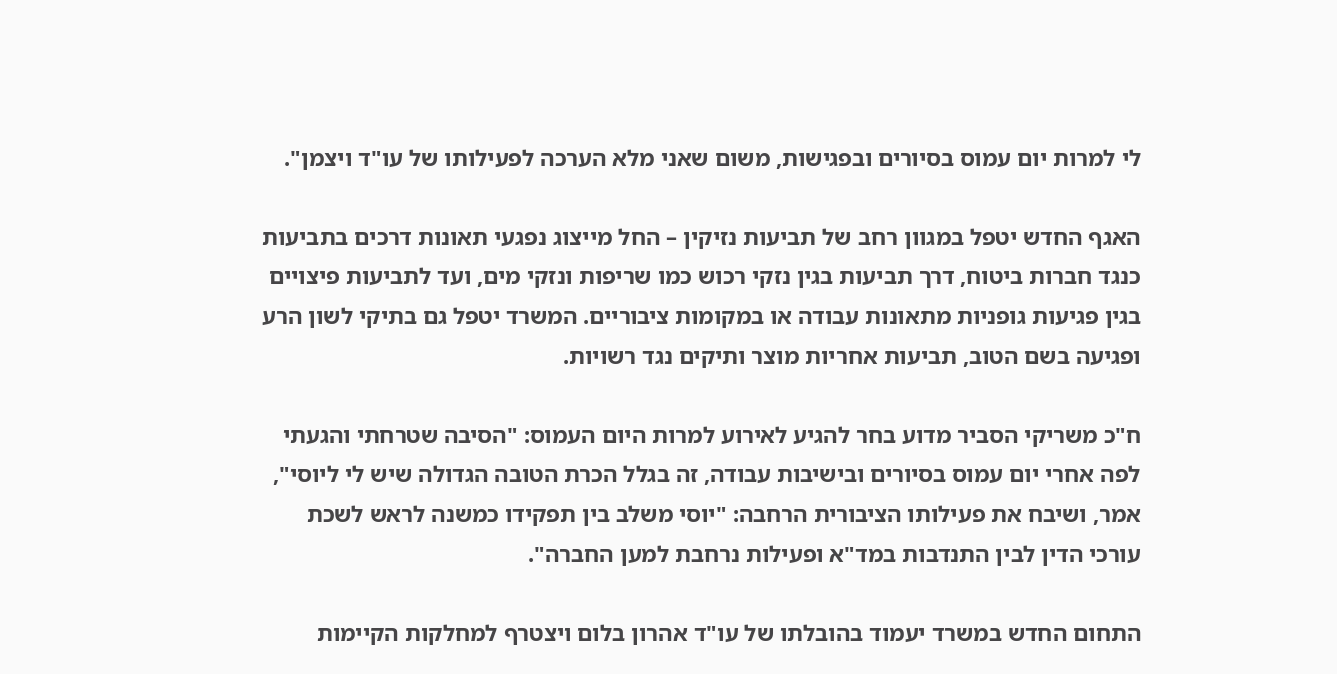לי למרות יום עמוס בסיורים ובפגישות, משום שאני מלא הערכה לפעילותו של עו"ד ויצמן".

האגף החדש יטפל במגוון רחב של תביעות נזיקין – החל מייצוג נפגעי תאונות דרכים בתביעות כנגד חברות ביטוח, דרך תביעות בגין נזקי רכוש כמו שריפות ונזקי מים, ועד לתביעות פיצויים בגין פגיעות גופניות מתאונות עבודה או במקומות ציבוריים. המשרד יטפל גם בתיקי לשון הרע ופגיעה בשם הטוב, תביעות אחריות מוצר ותיקים נגד רשויות.

ח"כ משריקי הסביר מדוע בחר להגיע לאירוע למרות היום העמוס: "הסיבה שטרחתי והגעתי לפה אחרי יום עמוס בסיורים ובישיבות עבודה, זה בגלל הכרת הטובה הגדולה שיש לי ליוסי", אמר, ושיבח את פעילותו הציבורית הרחבה: "יוסי משלב בין תפקידו כמשנה לראש לשכת עורכי הדין לבין התנדבות במד"א ופעילות נרחבת למען החברה".

התחום החדש במשרד יעמוד בהובלתו של עו"ד אהרון בלום ויצטרף למחלקות הקיימות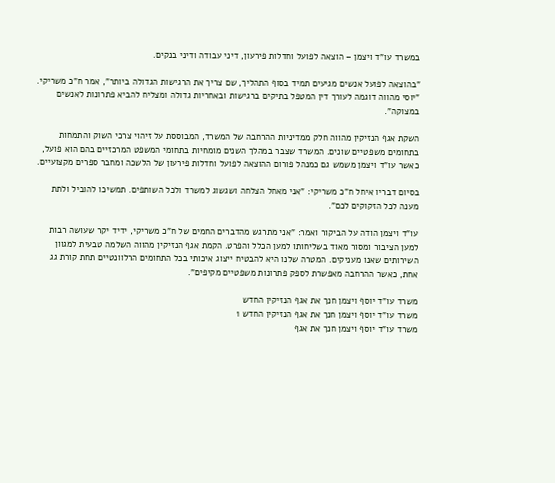במשרד עו"ד ויצמן – הוצאה לפועל וחדלות פירעון, דיני עבודה ודיני בנקים.

"בהוצאה לפועל אנשים מגיעים תמיד בסוף התהליך, שם צריך את הרגישות הגדולה ביותר", אמר ח"כ משריקי. "יוסי מהווה דוגמה לעורך דין המטפל בתיקים ברגישות ובאחריות גדולה ומצליח להביא פתרונות לאנשים במצוקה".

השקת אגף הנזיקין מהווה חלק ממדיניות ההרחבה של המשרד, המבוססת על זיהוי צרכי השוק והתמחות בתחומים משפטיים שונים. המשרד שצבר במהלך השנים מומחיות בתחומי המשפט המרכזיים בהם הוא פועל, כאשר עו"ד ויצמן משמש גם כמנהל פורום ההוצאה לפועל וחדלות פירעון של הלשכה ומחבר ספרים מקצועיים.

בסיום דבריו איחל ח"כ משריקי: "אני מאחל הצלחה ושגשוג למשרד ולכל השותפים. תמשיכו להוביל ולתת מענה לכל הזקוקים לכם".

עו"ד ויצמן הודה על הביקור ואמר: "אני מתרגש מהדברים החמים של ח"כ משריקי, ידיד יקר שעושה רבות למען הציבור ומסור מאוד בשליחותו למען הכלל והפרט. הקמת אגף הנזיקין מהווה השלמה טבעית למגוון השירותים שאנו מעניקים. המטרה שלנו היא להבטיח ייצוג איכותי בכל התחומים הרלוונטיים תחת קורת גג אחת, כאשר ההרחבה מאפשרת לספק פתרונות משפטיים מקיפים".

משרד עו"ד יוסף ויצמן חנך את אגף הנזיקין החדש
משרד עו"ד יוסף ויצמן חנך את אגף הנזיקין החדש 1
משרד עו"ד יוסף ויצמן חנך את אגף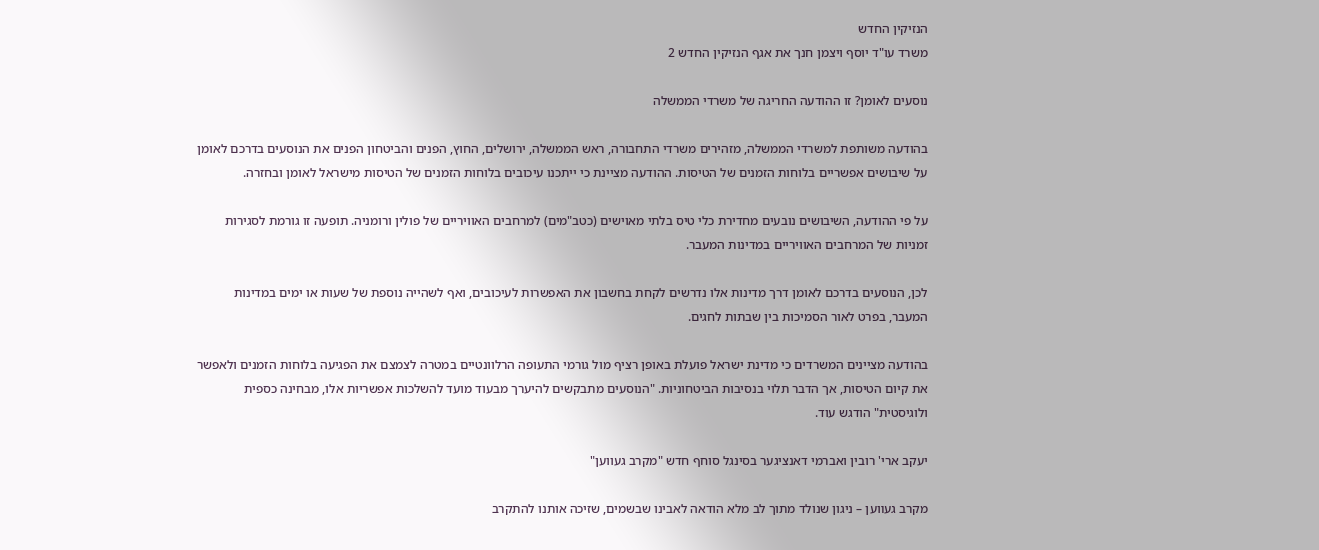הנזיקין החדש
משרד עו"ד יוסף ויצמן חנך את אגף הנזיקין החדש 2

נוסעים לאומן? זו ההודעה החריגה של משרדי הממשלה

בהודעה משותפת למשרדי הממשלה, מזהירים משרדי התחבורה, ראש הממשלה, ירושלים, החוץ, הפנים והביטחון הפנים את הנוסעים בדרכם לאומן על שיבושים אפשריים בלוחות הזמנים של הטיסות. ההודעה מציינת כי ייתכנו עיכובים בלוחות הזמנים של הטיסות מישראל לאומן ובחזרה.

על פי ההודעה, השיבושים נובעים מחדירת כלי טיס בלתי מאוישים (כטב"מים) למרחבים האוויריים של פולין ורומניה. תופעה זו גורמת לסגירות זמניות של המרחבים האוויריים במדינות המעבר.

לכן, הנוסעים בדרכם לאומן דרך מדינות אלו נדרשים לקחת בחשבון את האפשרות לעיכובים, ואף לשהייה נוספת של שעות או ימים במדינות המעבר, בפרט לאור הסמיכות בין שבתות לחגים.

בהודעה מציינים המשרדים כי מדינת ישראל פועלת באופן רציף מול גורמי התעופה הרלוונטיים במטרה לצמצם את הפגיעה בלוחות הזמנים ולאפשר את קיום הטיסות, אך הדבר תלוי בנסיבות הביטחוניות. "הנוסעים מתבקשים להיערך מבעוד מועד להשלכות אפשריות אלו, מבחינה כספית ולוגיסטית" הודגש עוד.

יעקב ארי' רובין ואברמי דאנציגער בסינגל סוחף חדש "מקרב געווען"

מקרב געװען – ניגון שנולד מתוך לב מלא הודאה לאבינו שבשמים, שזיכה אותנו להתקרב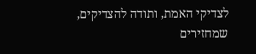לצדיקי האמת, ותודה להצדיקים, שמחזירים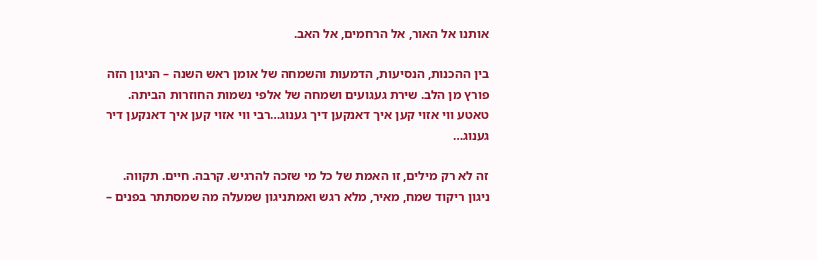אותנו אל האור, אל הרחמים, אל האב.

בין ההכנות, הנסיעות, הדמעות והשמחה של אומן ראש השנה – הניגון הזה פורץ מן הלב. שירת געגועים ושמחה של אלפי נשמות החוזרות הביתה.
טאטע ווי אזוי קען איך דאנקען דיך גענוג…רבי ווי אזוי קען איך דאנקען דיר גענוג…

זה לא רק מילים, זו האמת של כל מי שזכה להרגיש. קרבה. חיים. תקווה. ניגון ריקוד שמח, מאיר, מלא רגש ואמתניגון שמעלה מה שמסתתר בפנים –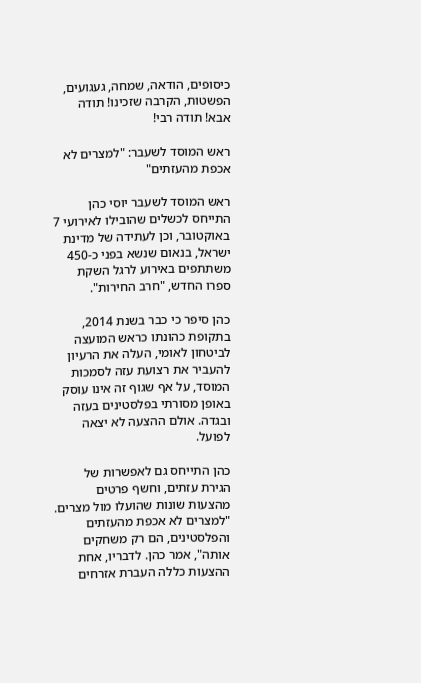כיסופים, הודאה, שמחה, געגועים, הפשטות, הקרבה שזכינו! תודה אבא! תודה רבי!

ראש המוסד לשעבר: "למצרים לא אכפת מהעזתים"

ראש המוסד לשעבר יוסי כהן התייחס לכשלים שהובילו לאירועי 7 באוקטובר, וכן לעתידה של מדינת ישראל, בנאום שנשא בפני כ-450 משתתפים באירוע לרגל השקת ספרו החדש, "חרב החירות".

כהן סיפר כי כבר בשנת 2014, בתקופת כהונתו כראש המועצה לביטחון לאומי, העלה את הרעיון להעביר את רצועת עזה לסמכות המוסד, על אף שגוף זה אינו עוסק באופן מסורתי בפלסטינים בעזה ובגדה. אולם ההצעה לא יצאה לפועל.

כהן התייחס גם לאפשרות של הגירת עזתים, וחשף פרטים מהצעות שונות שהועלו מול מצרים. "למצרים לא אכפת מהעזתים והפלסטינים, הם רק משחקים אותה", אמר כהן. לדבריו, אחת ההצעות כללה העברת אזרחים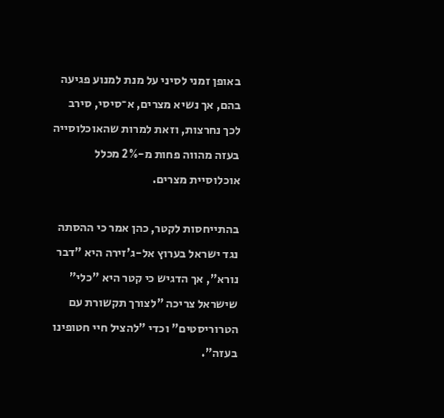באופן זמני לסיני על מנת למנוע פגיעה בהם, אך נשיא מצרים, א־סיסי, סירב לכך נחרצות, וזאת למרות שהאוכלוסייה בעזה מהווה פחות מ-2% מכלל אוכלוסיית מצרים.

בהתייחסות לקטר, כהן אמר כי ההסתה נגד ישראל בערוץ אל-ג'זירה היא "דבר נורא", אך הדגיש כי קטר היא "כלי" שישראל צריכה "לצורך תקשורת עם הטרוריסטים" וכדי "להציל חיי חטופינו בעזה".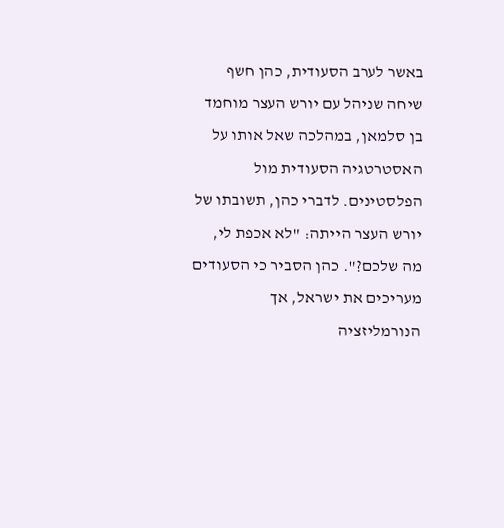באשר לערב הסעודית, כהן חשף שיחה שניהל עם יורש העצר מוחמד בן סלמאן, במהלכה שאל אותו על האסטרטגיה הסעודית מול הפלסטינים. לדברי כהן, תשובתו של יורש העצר הייתה: "לא אכפת לי, מה שלכם?". כהן הסביר כי הסעודים מעריכים את ישראל, אך הנורמליזציה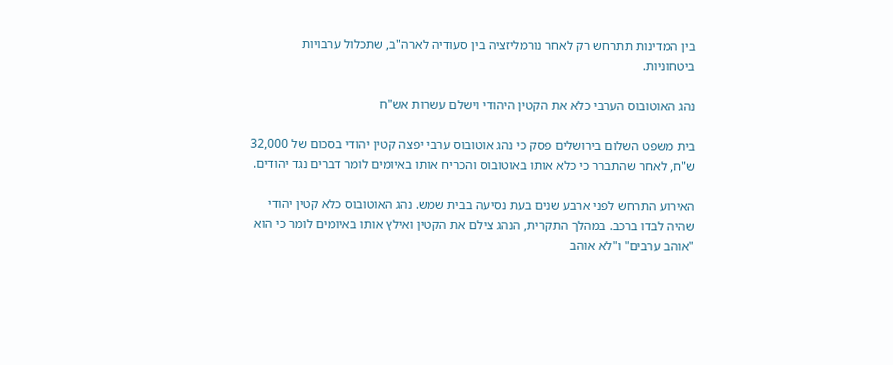בין המדינות תתרחש רק לאחר נורמליזציה בין סעודיה לארה"ב, שתכלול ערבויות ביטחוניות.

נהג האוטובוס הערבי כלא את הקטין היהודי וישלם עשרות אש"ח

בית משפט השלום בירושלים פסק כי נהג אוטובוס ערבי יפצה קטין יהודי בסכום של 32,000 ש"ח, לאחר שהתברר כי כלא אותו באוטובוס והכריח אותו באיומים לומר דברים נגד יהודים.

האירוע התרחש לפני ארבע שנים בעת נסיעה בבית שמש. נהג האוטובוס כלא קטין יהודי שהיה לבדו ברכב. במהלך התקרית, הנהג צילם את הקטין ואילץ אותו באיומים לומר כי הוא "אוהב ערבים" ו"לא אוהב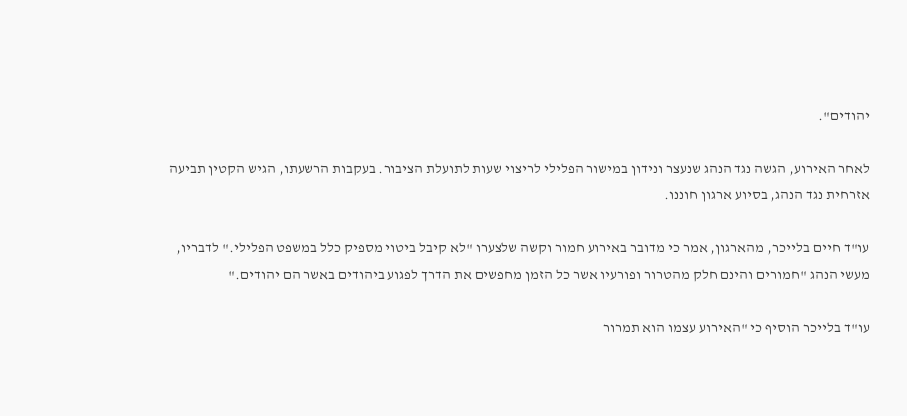יהודים".

לאחר האירוע, הגשה נגד הנהג שנעצר ונידון במישור הפלילי לריצוי שעות לתועלת הציבור. בעקבות הרשעתו, הגיש הקטין תביעה אזרחית נגד הנהג, בסיוע ארגון חוננו.

עו"ד חיים בלייכר, מהארגון, אמר כי מדובר באירוע חמור וקשה שלצערו "לא קיבל ביטוי מספיק כלל במשפט הפלילי." לדבריו, מעשי הנהג "חמורים והינם חלק מהטרור ופורעיו אשר כל הזמן מחפשים את הדרך לפגוע ביהודים באשר הם יהודים."

עו"ד בלייכר הוסיף כי "האירוע עצמו הוא תמרור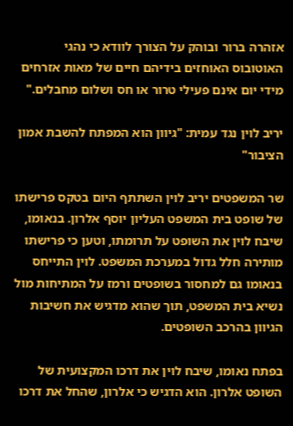אזהרה ברור ובוהק על הצורך לוודא כי נהגי האוטובוס האוחזים בידיהם חיים של מאות אזרחים מידי יום אינם פעילי טרור או חס ושלום מחבלים."

יריב לוין נגד עמית: "גיוון הוא המפתח להשבת אמון הציבור"

שר המשפטים יריב לוין השתתף היום בטקס פרישתו של שופט בית המשפט העליון יוסף אלרון. בנאומו, שיבח לוין את השופט על תרומתו, וטען כי פרישתו מותירה חלל גדול במערכת המשפט. לוין התייחס בנאומו גם למחסור בשופטים ורמז על המתיחות מול נשיא בית המשפט, תוך שהוא מדגיש את חשיבות הגיוון בהרכב השופטים.

בפתח נאומו, שיבח לוין את דרכו המקצועית של השופט אלרון. הוא הדגיש כי אלרון, שהחל את דרכו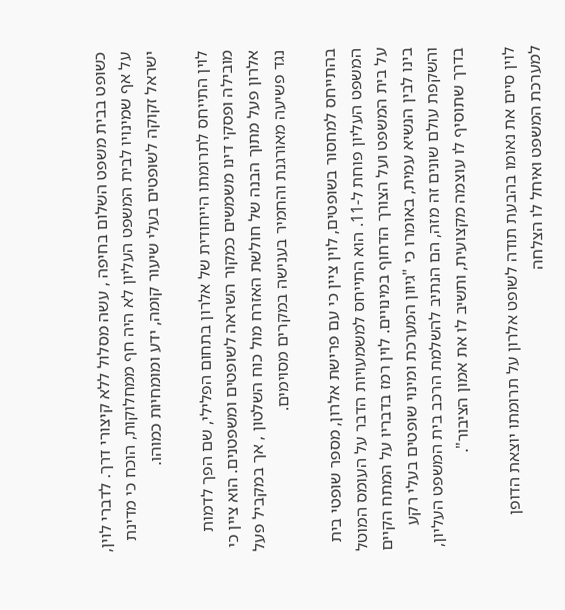כשופט בבית משפט השלום בחיפה , עשה מסלול ללא קיצורי דרך. לדברי לוין, על אף שמינויו לבית המשפט העליון לא היה חף ממחלוקות, הוכח כי מדינת ישראל זקוקה לשופטים בעלי שיעור קומה, ידע ומומחיות כמוהו.

לוין התייחס לתרומתו הייחודית של אלרון בתחום הפלילי, שם הפך לדמות מובילה ופסקי דינו משמשים כמקור השראה לשופטים ומשפטנים. הוא ציין כי אלרון פעל מתוך הבנה של חולשת האזרח מול כוח השלטון , אך במקביל פעל נגד פשיעה מאורגנת והחמיר בענישה במקרים מסוימים.

בהתייחס למחסור בשופטים, לוין ציין כי עם פרישת אלרון, מספר שופטי בית המשפט העליון פוחת ל-11. הוא התייחס למשמעויות הדבר על העומס המוטל על בית המשפט ועל הצורך הדחוף במינויים. לוין רמז בדבריו על המתח הקיים בינו לבין הנשיא עמית, באומרו כי "גיוון המערכת ומינוי שופטים בעלי רקע והשקפת עולם שונים זה מזה, הם הנתיב להשלמת הרכב בית המשפט העליון, בדרך שתוסיף לו עוצמה מקצועית, ותשיב לו את אמון הציבור".

לוין סיים את נאומו בהבעת תודה לשופט אלרון על תרומתו יוצאת הדופן למערכת המשפט ואיחל לו הצלחה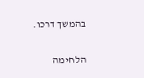בהמשך דרכו.

הלחימה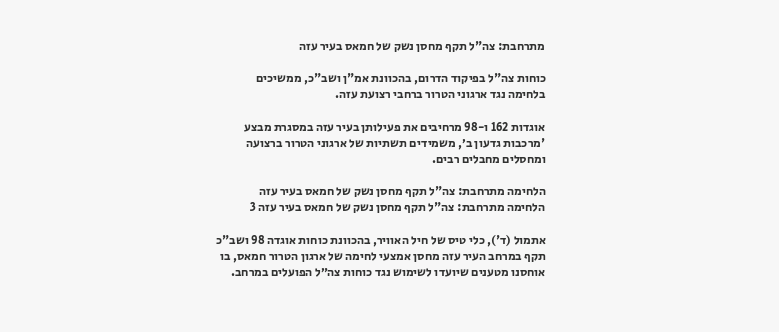מתרחבת: צה"ל תקף מחסן נשק של חמאס בעיר עזה

כוחות צה"ל בפיקוד הדרום, בהכוונת אמ"ן ושב"כ, ממשיכים בלחימה נגד ארגוני הטרור ברחבי רצועת עזה.

אוגדות 162 ו-98 מרחיבים את פעילותן בעיר עזה במסגרת מבצע 'מרכבות גדעון ב׳, משמידים תשתיות של ארגוני הטרור ברצועה ומחסלים מחבלים רבים.

הלחימה מתרחבת: צה"ל תקף מחסן נשק של חמאס בעיר עזה
הלחימה מתרחבת: צה"ל תקף מחסן נשק של חמאס בעיר עזה 3

אתמול (ד'), כלי טיס של חיל האוויר, בהכוונת כוחות אוגדה 98 ושב"כ תקף במרחב העיר עזה מחסן אמצעי לחימה של ארגון הטרור חמאס, בו אוחסנו מטענים שיועדו לשימוש נגד כוחות צה״ל הפועלים במרחב.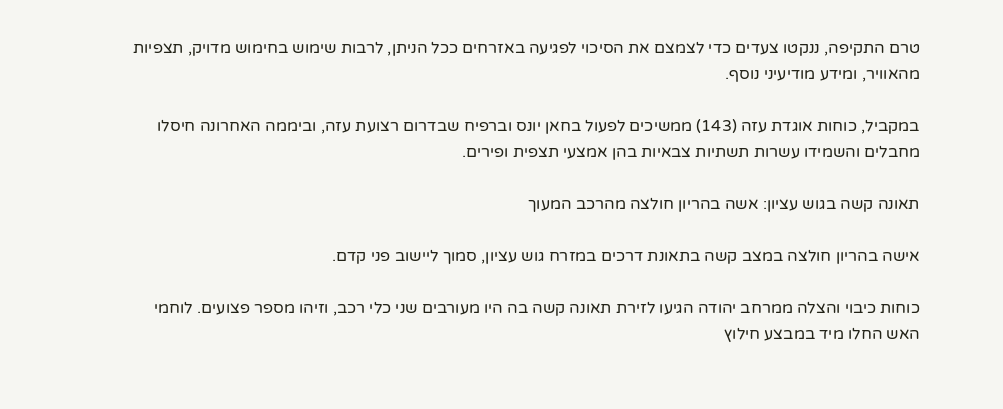טרם התקיפה, ננקטו צעדים כדי לצמצם את הסיכוי לפגיעה באזרחים ככל הניתן, לרבות שימוש בחימוש מדויק, תצפיות מהאוויר, ומידע מודיעיני נוסף.

במקביל, כוחות אוגדת עזה (143) ממשיכים לפעול בחאן יונס וברפיח שבדרום רצועת עזה, וביממה האחרונה חיסלו מחבלים והשמידו עשרות תשתיות צבאיות בהן אמצעי תצפית ופירים.

תאונה קשה בגוש עציון: אשה בהריון חולצה מהרכב המעוך

אישה בהריון חולצה במצב קשה בתאונת דרכים במזרח גוש עציון, סמוך ליישוב פני קדם.

כוחות כיבוי והצלה ממרחב יהודה הגיעו לזירת תאונה קשה בה היו מעורבים שני כלי רכב, וזיהו מספר פצועים. לוחמי האש החלו מיד במבצע חילוץ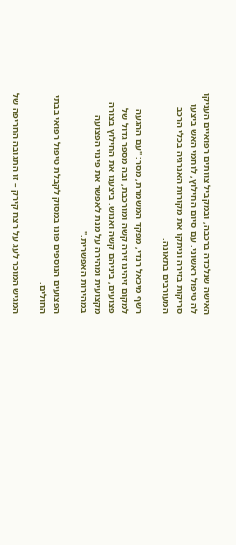האישה שנלכדה ברכבה, ובמקביל צוותים רפואיים העניקו לה טיפול ראשוני. עם סיום החילוץ, לוחמי האש ביצעו סריקות בזירה וניתקו את מקורות האנרגיה בכלי הרכב המעורבים בתאונה.

רשף מיכאל רנדי, מפקד המשמרת, מסר: "עם ההגעה למקום זיהינו זירה קשה ומורכבת, ובה מספר גדול של פצועים, ביניהם קשה ואנוש. ביצענו את החילוץ בצורה מקצועית ומהירה על מנת לאפשר את פינוי הפצועה במהירות האפשרית."

הפצועים הנוספים פונו במסוק לקבלת טיפול רפואי בבתי החולים.

המגיש המוכר לעג על רצח קירק – זו התגובה החריפה של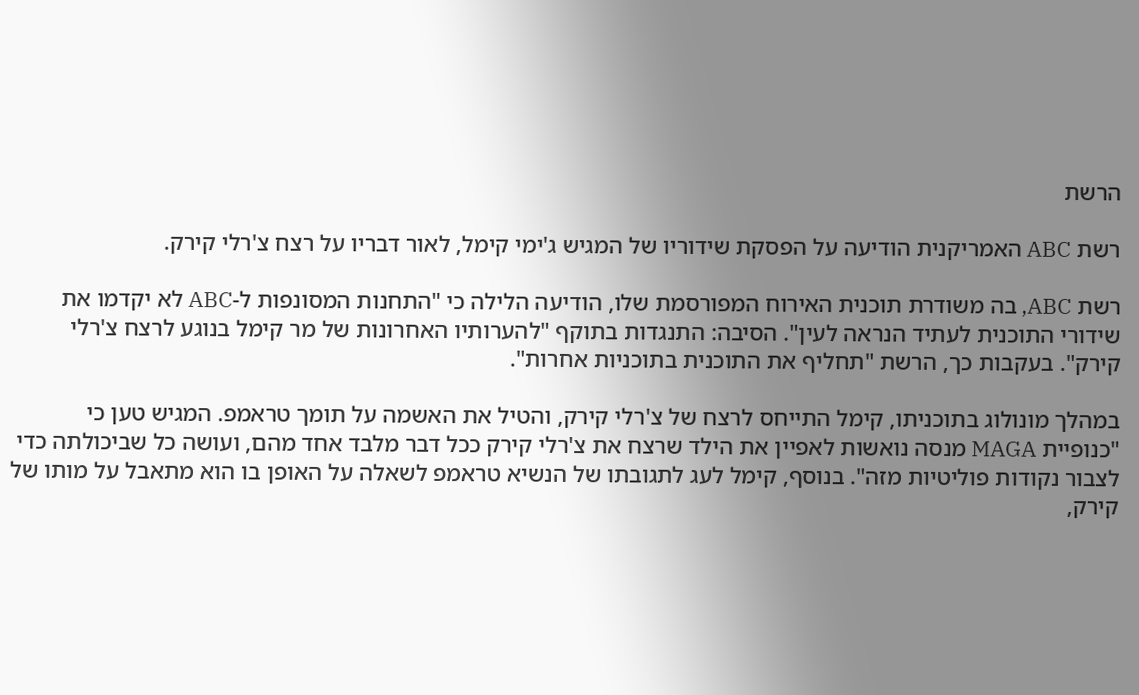הרשת

רשת ABC האמריקנית הודיעה על הפסקת שידוריו של המגיש ג'ימי קימל, לאור דבריו על רצח צ'רלי קירק.

רשת ABC, בה משודרת תוכנית האירוח המפורסמת שלו, הודיעה הלילה כי "התחנות המסונפות ל-ABC לא יקדמו את שידורי התוכנית לעתיד הנראה לעין". הסיבה: התנגדות בתוקף "להערותיו האחרונות של מר קימל בנוגע לרצח צ'רלי קירק". בעקבות כך, הרשת "תחליף את התוכנית בתוכניות אחרות".

במהלך מונולוג בתוכניתו, קימל התייחס לרצח של צ'רלי קירק, והטיל את האשמה על תומך טראמפ. המגיש טען כי "כנופיית MAGA מנסה נואשות לאפיין את הילד שרצח את צ'רלי קירק ככל דבר מלבד אחד מהם, ועושה כל שביכולתה כדי לצבור נקודות פוליטיות מזה". בנוסף, קימל לעג לתגובתו של הנשיא טראמפ לשאלה על האופן בו הוא מתאבל על מותו של קירק,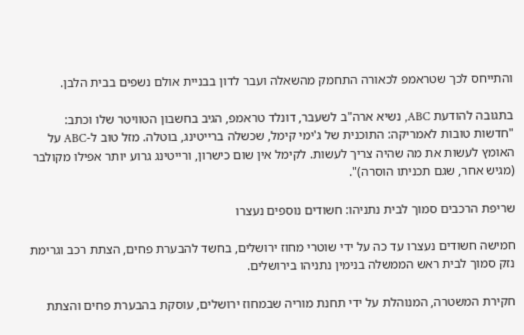והתייחס לכך שטראמפ לכאורה התחמק מהשאלה ועבר לדון בבניית אולם נשפים בבית הלבן.

בתגובה להודעת ABC, נשיא ארה"ב לשעבר, דונלד טראמפ, הגיב בחשבון הטוויטר שלו וכתב: "חדשות טובות לאמריקה: התוכנית של ג'ימי קימל, שכשלה ברייטינג, בוטלה. מזל טוב ל-ABC על האומץ לעשות את מה שהיה צריך לעשות. לקימל אין שום כישרון, ורייטינג גרוע יותר אפילו מקולבר (מגיש אחר, שגם תכניתו הוסרה)".

שריפת הרכבים סמוך לבית נתניהו: חשודים נוספים נעצרו

חמישה חשודים נעצרו עד כה על ידי שוטרי מחוז ירושלים, בחשד להבערת פחים, הצתת רכב וגרימת נזק סמוך לבית ראש הממשלה בנימין נתניהו בירושלים.

חקירת המשטרה, המנוהלת על ידי תחנת מוריה שבמחוז ירושלים, עוסקת בהבערת פחים והצתת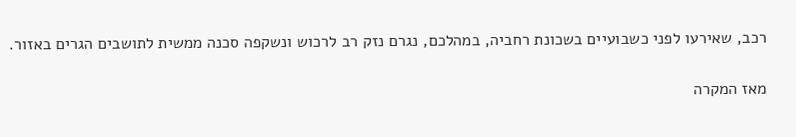רכב, שאירעו לפני כשבועיים בשכונת רחביה, במהלכם, נגרם נזק רב לרכוש ונשקפה סכנה ממשית לתושבים הגרים באזור.

מאז המקרה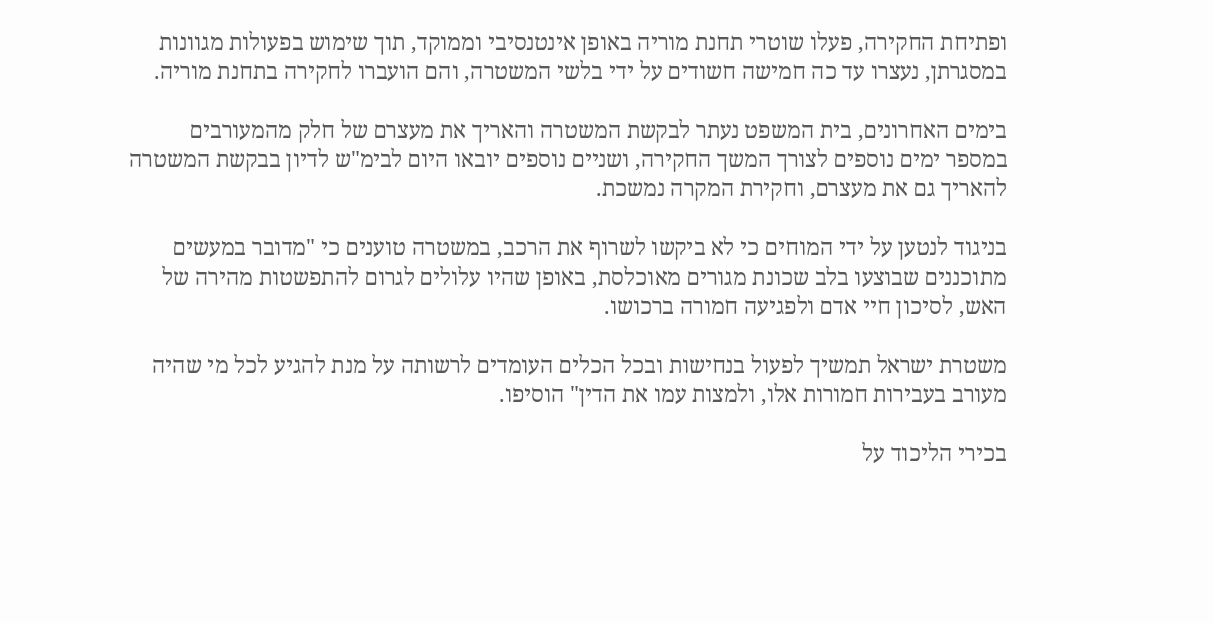ופתיחת החקירה, פעלו שוטרי תחנת מוריה באופן אינטנסיבי וממוקד, תוך שימוש בפעולות מגוונות במסגרתן, נעצרו עד כה חמישה חשודים על ידי בלשי המשטרה, והם הועברו לחקירה בתחנת מוריה.

בימים האחרונים, בית המשפט נעתר לבקשת המשטרה והאריך את מעצרם של חלק מהמעורבים במספר ימים נוספים לצורך המשך החקירה, ושניים נוספים יובאו היום לבימ"ש לדיון בבקשת המשטרה להאריך גם את מעצרם, וחקירת המקרה נמשכת.

בניגוד לנטען על ידי המוחים כי לא ביקשו לשרוף את הרכב, במשטרה טוענים כי "מדובר במעשים מתוכננים שבוצעו בלב שכונת מגורים מאוכלסת, באופן שהיו עלולים לגרום להתפשטות מהירה של האש, לסיכון חיי אדם ולפגיעה חמורה ברכושו.

משטרת ישראל תמשיך לפעול בנחישות ובכל הכלים העומדים לרשותה על מנת להגיע לכל מי שהיה מעורב בעבירות חמורות אלו, ולמצות עמו את הדין" הוסיפו.

בכירי הליכוד על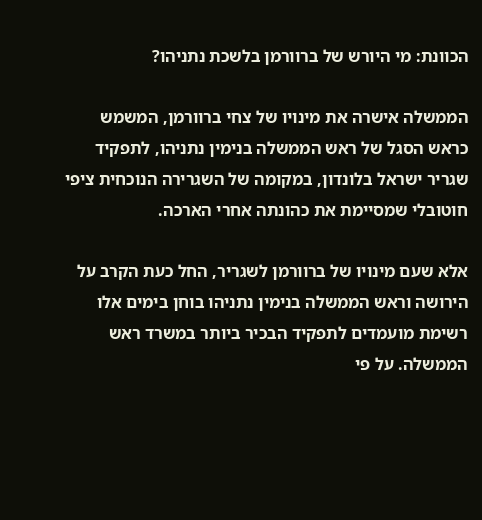הכוונת: מי היורש של ברוורמן בלשכת נתניהו?

הממשלה אישרה את מינויו של צחי ברוורמן, המשמש כראש הסגל של ראש הממשלה בנימין נתניהו, לתפקיד שגריר ישראל בלונדון, במקומה של השגרירה הנוכחית ציפי חוטובלי שמסיימת את כהונתה אחרי הארכה.

אלא שעם מינויו של ברוורמן לשגריר, החל כעת הקרב על הירושה וראש הממשלה בנימין נתניהו בוחן בימים אלו רשימת מועמדים לתפקיד הבכיר ביותר במשרד ראש הממשלה. על פי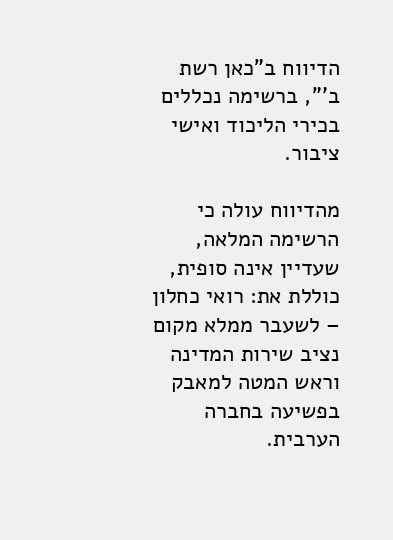הדיווח ב"כאן רשת ב'", ברשימה נכללים בכירי הליכוד ואישי ציבור.

מהדיווח עולה כי הרשימה המלאה, שעדיין אינה סופית, כוללת את: רואי כחלון – לשעבר ממלא מקום נציב שירות המדינה וראש המטה למאבק בפשיעה בחברה הערבית.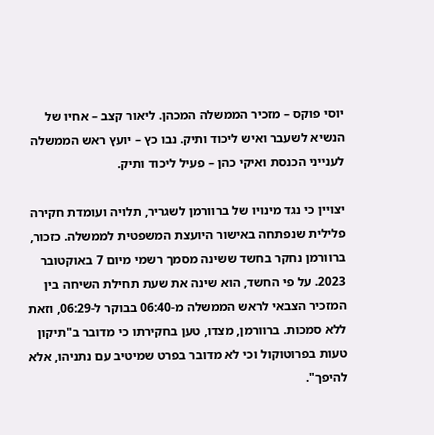יוסי פוקס – מזכיר הממשלה המכהן. ליאור קצב – אחיו של הנשיא לשעבר ואיש ליכוד ותיק. נבו כץ – יועץ ראש הממשלה לענייני הכנסת ואיקי כהן – פעיל ליכוד ותיק.

יצויין כי נגד מינויו של ברוורמן לשגריר, תלויה ועומדת חקירה פלילית שנפתחה באישור היועצת המשפטית לממשלה. כזכור, ברוורמן נחקר בחשד ששינה מסמך רשמי מיום 7 באוקטובר 2023. על פי החשד, הוא שינה את שעת תחילת השיחה בין המזכיר הצבאי לראש הממשלה מ-06:40 בבוקר ל-06:29, וזאת ללא סמכות. ברוורמן, מצדו, טען בחקירתו כי מדובר ב"תיקון טעות בפרוטוקול וכי לא מדובר בפרט שמיטיב עם נתניהו, אלא להיפך".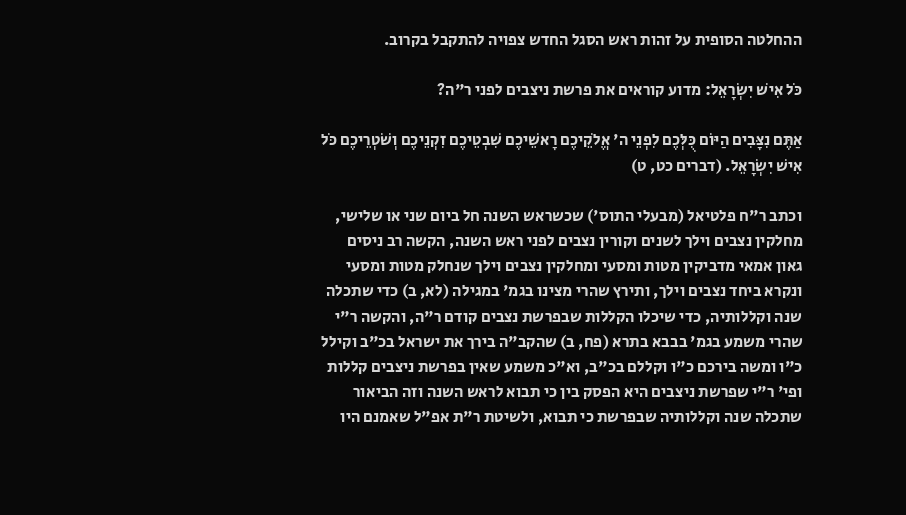ההחלטה הסופית על זהות ראש הסגל החדש צפויה להתקבל בקרוב.

כֹּל אִישׁ יִשְׂרָאֵל: מדוע קוראים את פרשת ניצבים לפני ר"ה?

אַתֶּם נִצָּבִים הַיּוֹם כֻּלְּכֶם לִפְנֵי ה' אֱלֹקֵיכֶם רָאשֵׁיכֶם שִׁבְטֵיכֶם זִקְנֵיכֶם וְשֹׁטְרֵיכֶם כֹּל אִישׁ יִשְׂרָאֵל. (דברים כט, ט)

וכתב ר"ח פלטיאל (מבעלי התוס') שכשראש השנה חל ביום שני או שלישי, מחלקין נצבים וילך לשנים וקורין נצבים לפני ראש השנה, הקשה רב ניסים גאון אמאי מדביקין מטות ומסעי ומחלקין נצבים וילך שנחלק מטות ומסעי ונקרא ביחד נצבים וילך, ותירץ שהרי מצינו בגמ' במגילה (לא, ב) כדי שתכלה שנה וקללותיה, כדי שיכלו הקללות שבפרשת נצבים קודם ר"ה, והקשה ר"י שהרי משמע בגמ' בבבא בתרא (פח, ב) שהקב"ה בירך את ישראל בכ"ב וקילל כ"ו ומשה בירכם כ"ו וקללם בכ"ב, וא"כ משמע שאין בפרשת ניצבים קללות ופי' ר"י שפרשת ניצבים היא הפסק בין כי תבוא לראש השנה וזה הביאור שתכלה שנה וקללותיה שבפרשת כי תבוא, ולשיטת ר"ת אפ"ל שאמנם היו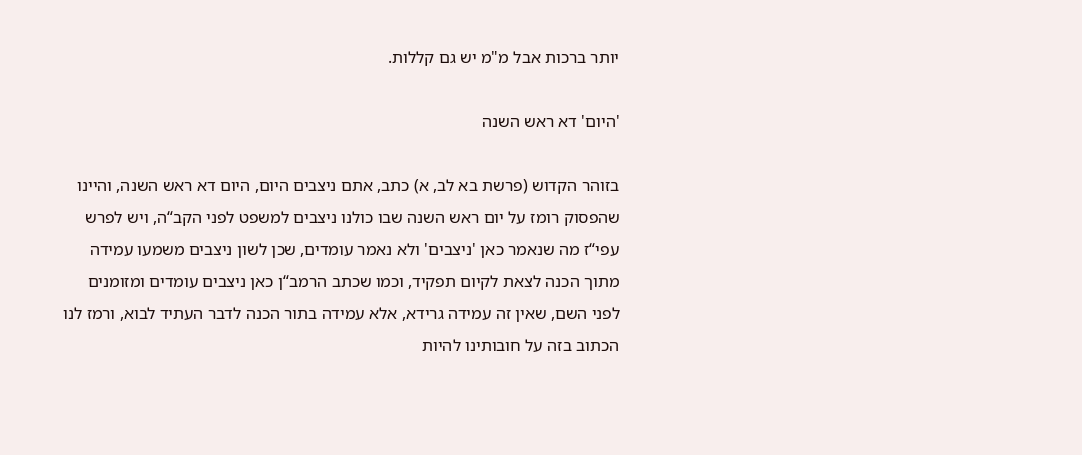יותר ברכות אבל מ"מ יש גם קללות.

'היום' דא ראש השנה

בזוהר הקדוש (פרשת בא לב, א) כתב, אתם ניצבים היום, היום דא ראש השנה, והיינו שהפסוק רומז על יום ראש השנה שבו כולנו ניצבים למשפט לפני הקב“ה, ויש לפרש עפי“ז מה שנאמר כאן 'ניצבים' ולא נאמר עומדים, שכן לשון ניצבים משמעו עמידה מתוך הכנה לצאת לקיום תפקיד, וכמו שכתב הרמב“ן כאן ניצבים עומדים ומזומנים לפני השם, שאין זה עמידה גרידא, אלא עמידה בתור הכנה לדבר העתיד לבוא, ורמז לנו הכתוב בזה על חובותינו להיות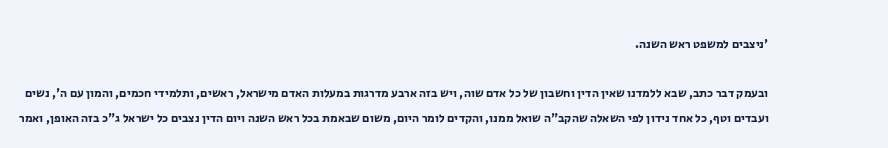'ניצבים למשפט ראש השנה.

ובעמק דבר כתב, שבא ללמדנו שאין הדין וחשבון של כל אדם שוה, ויש בזה ארבע מדרגות במעלות האדם מישראל, ראשים, ותלמידי חכמים, והמון עם ה', נשים ועבדים וטף, כל אחד נידון לפי השאלה שהקב"ה שואל ממנו, והקדים לומר היום, משום שבאמת בכל ראש השנה ויום הדין נצבים כל ישראל ג"כ בזה האופן, ואמר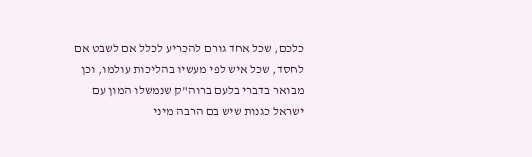כלכם, שכל אחד גורם להכריע לכלל אם לשבט אם לחסד, שכל איש לפי מעשיו בהליכות עולמו, וכן מבואר בדברי בלעם ברוה"ק שנמשלו המון עם ישראל כגנות שיש בם הרבה מיני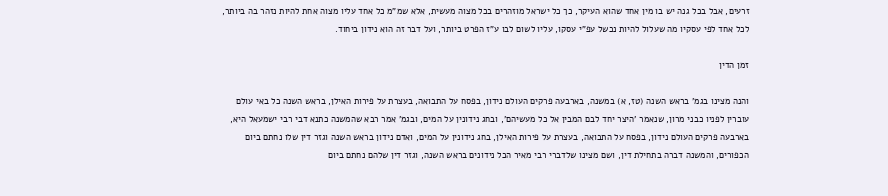זרעים, אבל בכל גנה יש בו מין אחד שהוא העיקר, כך כל ישראל מוזהרים בכל מצוה מעשית, אלא שמ"מ כל אחד עליו מצוה אחת להיות נזהר בה ביותר, לכל אחד לפי עסקיו מה שעלול להיות נכשל עפ"י עסקו, עליו לשום לבו ע"ז הפרט ביותר, ועל דבר זה הוא נידון ביחוד.

זמן הדין

והנה מצינו בגמ' בראש השנה (טז, א) במשנה, בארבעה פרקים העולם נידון, בפסח על התבואה, בעצרת על פירות האילן, בראש השנה כל באי עולם עוברין לפניו כבני מרון, שנאמר 'היצר יחד לבם המבין אל כל מעשיהם', ובחג נידונין על המים, ובגמ' אמר רבא שהמשנה כתנא דבי רבי ישמעאל היא, בארבעה פרקים העולם נידון, בפסח על התבואה, בעצרת על פירות האילן, בחג נידונין על המים, ואדם נידון בראש השנה וגזר דין שלו נחתם ביום הכפורים, והמשנה דברה בתחילת דין, ושם מצינו שלדברי רבי מאיר הכל נידונים בראש השנה, וגזר דין שלהם נחתם ביום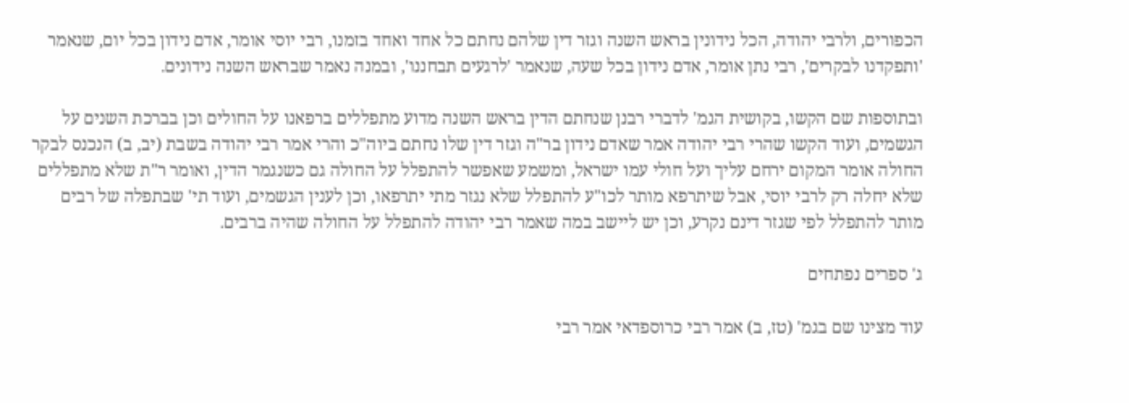הכפורים, ולרבי יהודה, הכל נידונין בראש השנה וגזר דין שלהם נחתם כל אחד ואחד בזמנו, רבי יוסי אומר, אדם נידון בכל יום, שנאמר 'ותפקדנו לבקרים', רבי נתן אומר, אדם נידון בכל שעה, שנאמר 'לרגעים תבחננו', ובמנה נאמר שבראש השנה נידונים.

ובתוספות שם הקשו, בקושית הגמ' לדברי רבנן שנחתם הדין בראש השנה מדוע מתפללים ברפאנו על החולים וכן בברכת השנים על הגשמים, ועוד הקשו שהרי רבי יהודה אמר שאדם נידון בר"ה וגזר דין שלו נחתם ביוה"כ והרי אמר רבי יהודה בשבת (יב, ב) הנכנס לבקר החולה אומר המקום ירחם עליך ועל חולי עמו ישראל, ומשמע שאפשר להתפלל על החולה גם כשנגמר הדין, ואומר ר"ת שלא מתפללים שלא יחלה רק לרבי יוסי, אבל שיתרפא מותר לכו"ע להתפלל שלא נגזר מתי יתרפאו, וכן לענין הגשמים, ועוד תי' שבתפלה של רבים מותר להתפלל לפי שגזר דינם נקרע, וכן יש ליישב במה שאמר רבי יהודה להתפלל על החולה שהיה ברבים.

ג' ספרים נפתחים

עוד מצינו שם בגמ' (טז, ב) אמר רבי כרוספדאי אמר רבי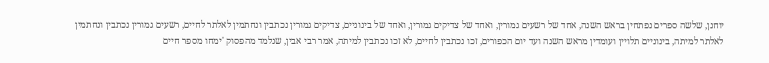יוחנן, שלשה ספרים נפתחין בראש השנה, אחד של רשעים גמורין, ואחד של צדיקים גמורין, ואחד של בינוניים, צדיקים גמורין נכתבין ונחתמין לאלתר לחיים, רשעים גמורין נכתבין ונחתמין לאלתר למיתה, בינוניים תלויין ועומדין מראש השנה ועד יום הכפורים, זכו נכתבין לחיים, לא זכו נכתבין למיתה, אמר רבי אבין, שנלמד מהפסוק 'ימחו מספר חיים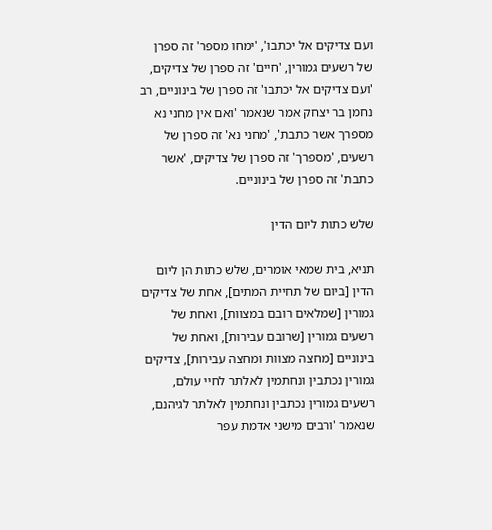ועם צדיקים אל יכתבו', 'ימחו מספר' זה ספרן של רשעים גמורין, 'חיים' זה ספרן של צדיקים, 'ועם צדיקים אל יכתבו' זה ספרן של בינוניים, רב נחמן בר יצחק אמר שנאמר 'ואם אין מחני נא מספרך אשר כתבת', 'מחני נא' זה ספרן של רשעים, 'מספרך' זה ספרן של צדיקים, 'אשר כתבת' זה ספרן של בינוניים.

שלש כתות ליום הדין

תניא, בית שמאי אומרים, שלש כתות הן ליום הדין [ביום של תחיית המתים], אחת של צדיקים גמורין [שמלאים רובם במצוות], ואחת של רשעים גמורין [שרובם עבירות], ואחת של בינוניים [מחצה מצוות ומחצה עבירות], צדיקים גמורין נכתבין ונחתמין לאלתר לחיי עולם, רשעים גמורין נכתבין ונחתמין לאלתר לגיהנם, שנאמר 'ורבים מישני אדמת עפר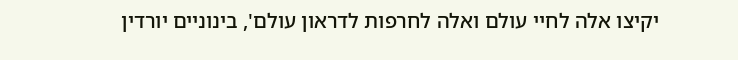יקיצו אלה לחיי עולם ואלה לחרפות לדראון עולם', בינוניים יורדין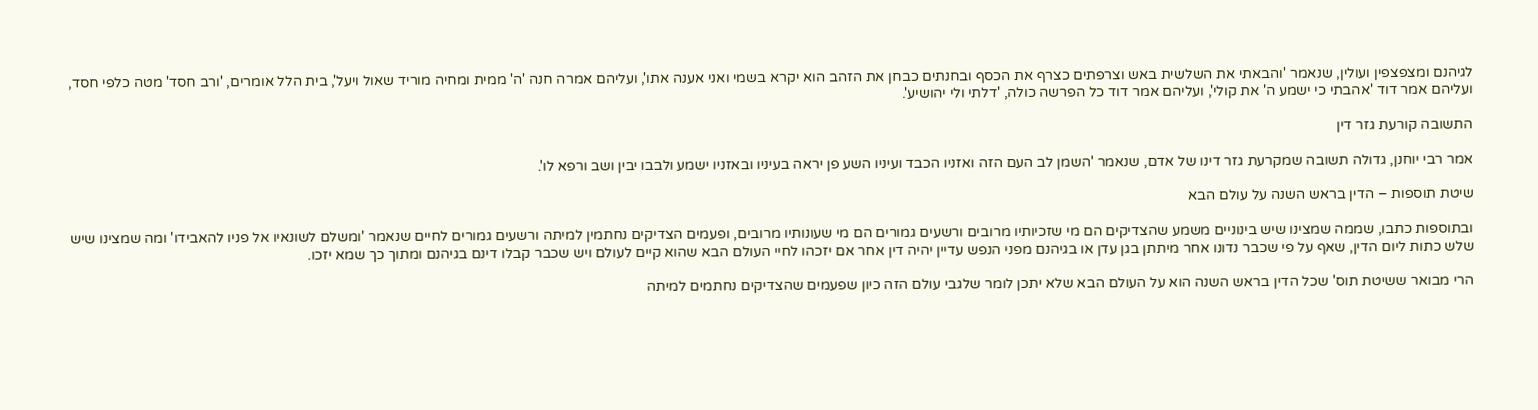לגיהנם ומצפצפין ועולין, שנאמר 'והבאתי את השלשית באש וצרפתים כצרף את הכסף ובחנתים כבחן את הזהב הוא יקרא בשמי ואני אענה אתו', ועליהם אמרה חנה 'ה' ממית ומחיה מוריד שאול ויעל', בית הלל אומרים, 'ורב חסד' מטה כלפי חסד, ועליהם אמר דוד 'אהבתי כי ישמע ה' את קולי', ועליהם אמר דוד כל הפרשה כולה, 'דלתי ולי יהושיע'.

התשובה קורעת גזר דין

אמר רבי יוחנן, גדולה תשובה שמקרעת גזר דינו של אדם, שנאמר 'השמן לב העם הזה ואזניו הכבד ועיניו השע פן יראה בעיניו ובאזניו ישמע ולבבו יבין ושב ורפא לו'.

שיטת תוספות – הדין בראש השנה על עולם הבא

ובתוספות כתבו, שממה שמצינו שיש בינוניים משמע שהצדיקים הם מי שזכיותיו מרובים ורשעים גמורים הם מי שעונותיו מרובים, ופעמים הצדיקים נחתמין למיתה ורשעים גמורים לחיים שנאמר 'ומשלם לשונאיו אל פניו להאבידו' ומה שמצינו שיש שלש כתות ליום הדין, שאף על פי שכבר נדונו אחר מיתתן בגן עדן או בגיהנם מפני הנפש עדיין יהיה דין אחר אם יזכהו לחיי העולם הבא שהוא קיים לעולם ויש שכבר קבלו דינם בגיהנם ומתוך כך שמא יזכו.

הרי מבואר ששיטת תוס' שכל הדין בראש השנה הוא על העולם הבא שלא יתכן לומר שלגבי עולם הזה כיון שפעמים שהצדיקים נחתמים למיתה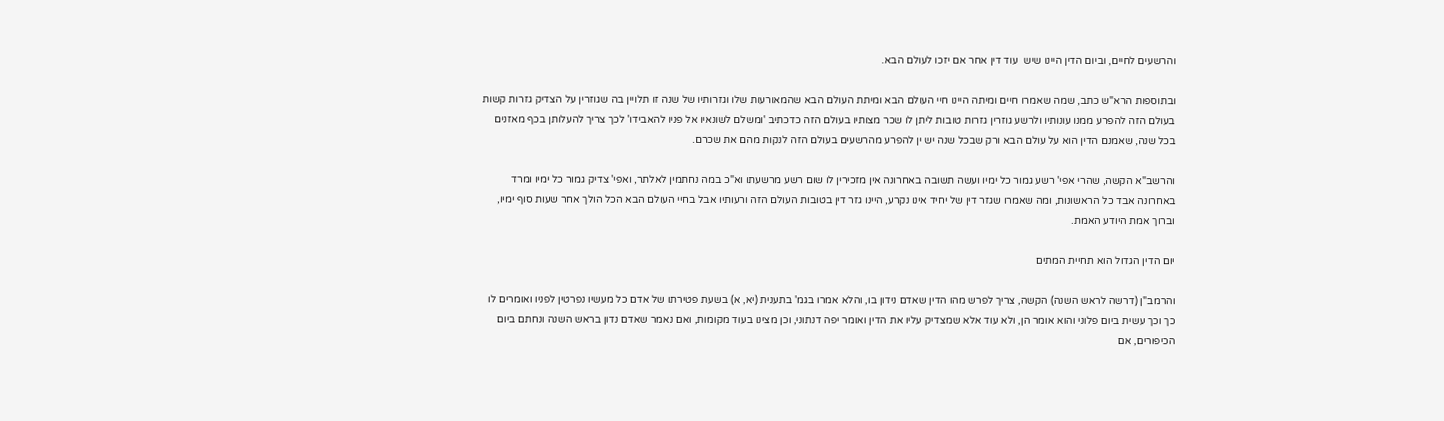והרשעים לחיים, וביום הדין היינו שיש  עוד דין אחר אם יזכו לעולם הבא.

ובתוספות הרא"ש כתב, שמה שאמרו חיים ומיתה היינו חיי העולם הבא ומיתת העולם הבא שהמאורעות שלו וגזרותיו של שנה זו תלויין בה שגוזרין על הצדיק גזרות קשות בעולם הזה להפרע ממנו עונותיו ולרשע גוזרין גזרות טובות ליתן לו שכר מצותיו בעולם הזה כדכתיב 'ומשלם לשונאיו אל פניו להאבידו' לכך צריך להעלותן בכף מאזנים בכל שנה, שאמנם הדין הוא על עולם הבא ורק שבכל שנה יש ין להפרע מהרשעים בעולם הזה לנקות מהם את שכרם.

והרשב"א הקשה, שהרי אפי' רשע גמור כל ימיו ועשה תשובה באחרונה אין מזכירין לו שום רשע מרשעתו וא"כ במה נחתמין לאלתר, ואפי' צדיק גמור כל ימיו ומרד באחרונה אבד כל הראשונות, ומה שאמרו שגזר דין של יחיד אינו נקרע, היינו גזר דין בטובות העולם הזה ורעותיו אבל בחיי העולם הבא הכל הולך אחר שעות סוף ימיו, וברוך אמת היודע האמת.

יום הדין הגדול הוא תחיית המתים

והרמב"ן (דרשה לראש השנה) הקשה, צריך לפרש מהו הדין שאדם נידון בו, והלא אמרו בגמ' בתענית (יא, א) בשעת פטירתו של אדם כל מעשיו נפרטין לפניו ואומרים לו כך וכך עשית ביום פלוני והוא אומר הן, ולא עוד אלא שמצדיק עליו את הדין ואומר יפה דנתוני, וכן מצינו בעוד מקומות, ואם נאמר שאדם נדון בראש השנה ונחתם ביום הכיפורים, אם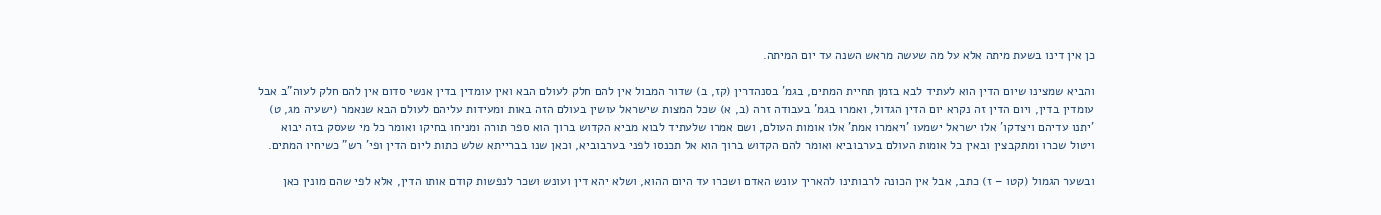כן אין דינו בשעת מיתה אלא על מה שעשה מראש השנה עד יום המיתה.

והביא שמצינו שיום הדין הוא לעתיד לבא בזמן תחיית המתים, בגמ' בסנהדרין (קז, ב) שדור המבול אין להם חלק לעולם הבא ואין עומדין בדין אנשי סדום אין להם חלק לעוה"ב אבל עומדין בדין, ויום הדין זה נקרא יום הדין הגדול, ואמרו בגמ' בעבודה זרה (ב, א) שכל המצות שישראל עושין בעולם הזה באות ומעידות עליהם לעולם הבא שנאמר (ישעיה מג, ט) 'יתנו עדיהם ויצדקו' אלו ישראל ישמעו 'ויאמרו אמת' אלו אומות העולם, ושם אמרו שלעתיד לבוא מביא הקדוש ברוך הוא ספר תורה ומניחו בחיקו ואומר כל מי שעסק בזה יבוא ויטול שכרו ומתקבצין ובאין כל אומות העולם בערבוביא ואומר להם הקדוש ברוך הוא אל תכנסו לפני בערבוביא, וכאן שנו בברייתא שלש כתות ליום הדין ופי' רש" כשיחיו המתים.

ובשער הגמול (קטו – ז) כתב, אבל אין הכונה לרבותינו להאריך עונש האדם ושכרו עד היום ההוא, ושלא יהא דין ועונש ושכר לנפשות קודם אותו הדין, אלא לפי שהם מונין כאן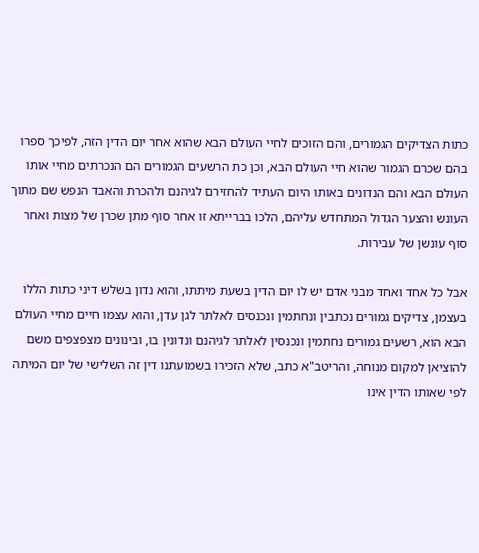כתות הצדיקים הגמורים, והם הזוכים לחיי העולם הבא שהוא אחר יום הדין הזה, לפיכך ספרו בהם שכרם הגמור שהוא חיי העולם הבא, וכן כת הרשעים הגמורים הם הנכרתים מחיי אותו העולם הבא והם הנדונים באותו היום העתיד להחזירם לגיהנם ולהכרת והאבד הנפש שם מתוך העונש והצער הגדול המתחדש עליהם, הלכו בברייתא זו אחר סוף מתן שכרן של מצות ואחר סוף עונשן של עבירות.

אבל כל אחד ואחד מבני אדם יש לו יום הדין בשעת מיתתו, והוא נדון בשלש דיני כתות הללו בעצמן, צדיקים גמורים נכתבין ונחתמין ונכנסים לאלתר לגן עדן, והוא עצמו חיים מחיי העולם הבא הוא, רשעים גמורים נחתמין ונכנסין לאלתר לגיהנם ונדונין בו, ובינונים מצפצפים משם להוציאן למקום מנוחה, והריטב"א כתב, שלא הזכירו בשמועתנו דין זה השלישי של יום המיתה לפי שאותו הדין אינו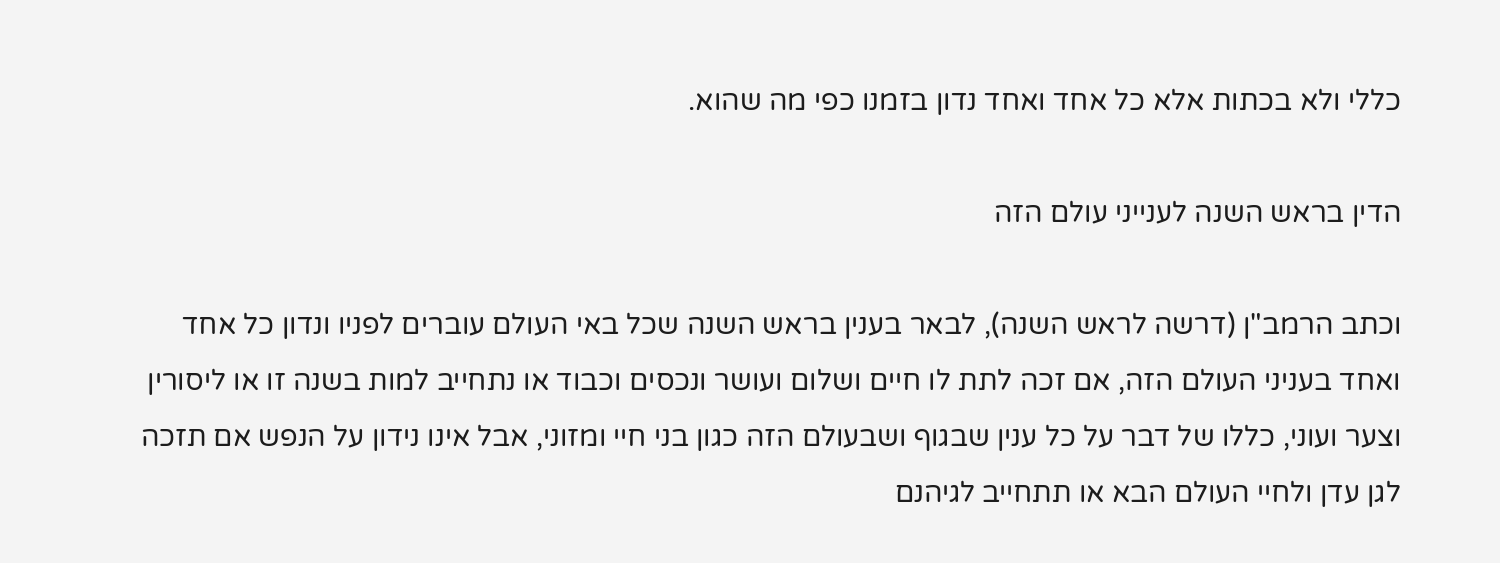כללי ולא בכתות אלא כל אחד ואחד נדון בזמנו כפי מה שהוא.

הדין בראש השנה לענייני עולם הזה

וכתב הרמב"ן (דרשה לראש השנה), לבאר בענין בראש השנה שכל באי העולם עוברים לפניו ונדון כל אחד ואחד בעניני העולם הזה, אם זכה לתת לו חיים ושלום ועושר ונכסים וכבוד או נתחייב למות בשנה זו או ליסורין וצער ועוני, כללו של דבר על כל ענין שבגוף ושבעולם הזה כגון בני חיי ומזוני, אבל אינו נידון על הנפש אם תזכה לגן עדן ולחיי העולם הבא או תתחייב לגיהנם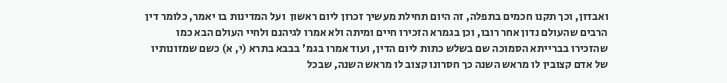ואבדון, וכך תקנו חכמים בתפלה, זה היום תחילת מעשיך זכרון ליום ראשון  ועל המדינות בו יאמר, כלומר דין הרבים שהעולם נדון אחר רובו, וכן בגמרא הזכירו חיים ומיתה ולא אמרו לגיהנם ולחיי העולם הבא כמו שהזכירו בברייתא הסמוכה שם בשלש כתות ליום הדין, ועוד אמרו בגמ' בבבא בתרא (י, א) כשם שמזונותיו של אדם קצובין לו מראש השנה כך חסרונו קצוב לו מראש השנה, שבכל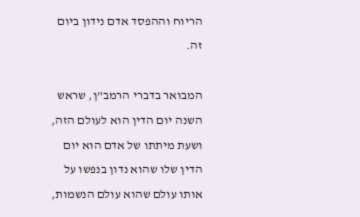הריוח וההפסד אדם נידון ביום זה.

המבואר בדברי הרמב"ן, שראש השנה יום הדין הוא לעולם הזה, ושעת מיתתו של אדם הוא יום הדין שלו שהוא נדון בנפשו על אותו עולם שהוא עולם הנשמות,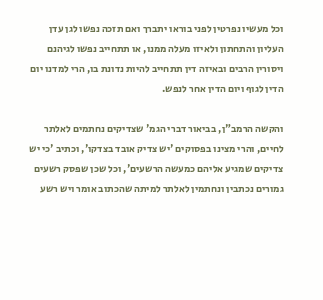וכל מעשיו נפרטין לפני בוראו יתברך ואם תזכה נפשו לגן עדן העליון והתחתון ולאיזו מעלה ממנו, או תתחייב נפשו לגיהנם ויסורין הרבים ובאיזה דין תתחייב להיות נדונת בו, הרי למדנו יום הדין לגוף ויום הדין אחר לנפש.

והקשה הרמב"ן, בביאור דברי הגמ' שצדיקים נחתמים לאלתר לחיים, והרי מצינו בפסוקים 'יש צדיק אובד בצדקו', וכתיב 'כי יש צדיקים שמגיע אליהם כמעשה הרשעים', וכל שכן שפסק רשעים גמורים נכתבין ונחתמין לאלתר למיתה שהכתוב אומר ויש רשע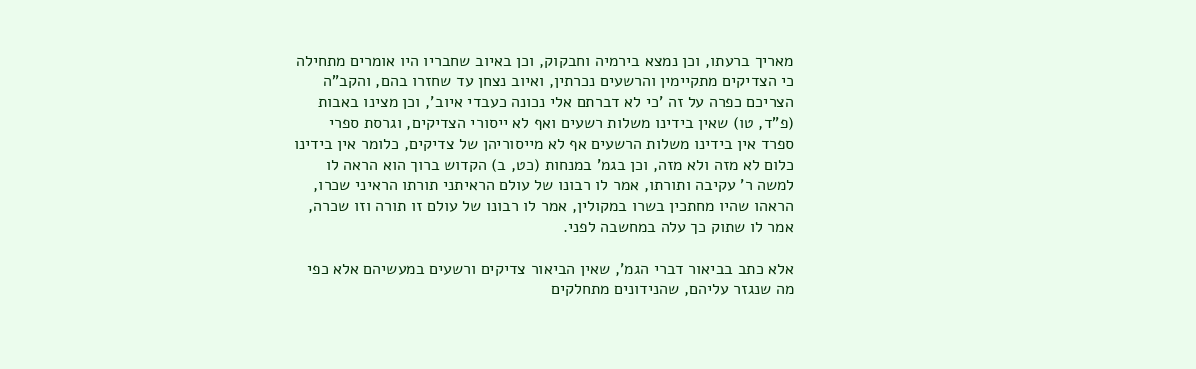מאריך ברעתו, וכן נמצא בירמיה וחבקוק, וכן באיוב שחבריו היו אומרים מתחילה כי הצדיקים מתקיימין והרשעים נכרתין, ואיוב נצחן עד שחזרו בהם, והקב"ה הצריכם כפרה על זה 'כי לא דברתם אלי נכונה כעבדי איוב', וכן מצינו באבות (פ"ד, טו) שאין בידינו משלות רשעים ואף לא ייסורי הצדיקים, וגרסת ספרי ספרד אין בידינו משלות הרשעים אף לא מייסוריהן של צדיקים, כלומר אין בידינו כלום לא מזה ולא מזה, וכן בגמ' במנחות (כט, ב) הקדוש ברוך הוא הראה לו למשה ר' עקיבה ותורתו, אמר לו רבונו של עולם הראיתני תורתו הראיני שכרו, הראהו שהיו מחתכין בשרו במקולין, אמר לו רבונו של עולם זו תורה וזו שכרה, אמר לו שתוק כך עלה במחשבה לפני.

אלא כתב בביאור דברי הגמ', שאין הביאור צדיקים ורשעים במעשיהם אלא כפי מה שנגזר עליהם, שהנידונים מתחלקים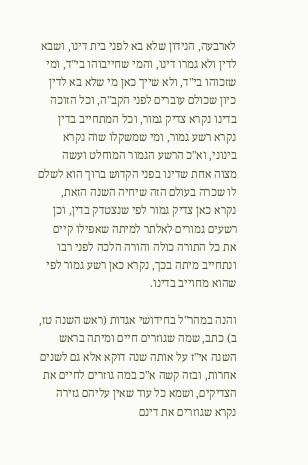לארבעה, הנידון שלא בא לפני בית דינו, ושבא לדין ולא גמרו דינו, והמי שחייבוהו בי"ד, ומי שזכוהו בי"ד, ולא שייך כאן מי שלא בא לדין כיון שכולם עוברים לפני הקב"ה, וכל הזוכה בדינו נקרא צדיק גמור, וכל המתחייב בדין נקרא רשע גמור, ומי שמשקלו שוה נקרא בינוני, וא"כ הרשע הגמור המוחלט ועשה מצוה אחת שדינו בפני הקדוש ברוך הוא לשלם לו שכרה בעולם הזה שיחיה השנה הזאת, נקרא כאן צדיק גמור לפי שנצטדק בדין, וכן רשעים גמורים לאלתר למיתה שאפילו קיים את כל התורה כולה והורה הלכה לפני רבו ונתחייב מיתה בכך, נקרא כאן רשע גמור לפי שהוא מחוייב בדינו.

והנה במהר"ל בחידושי אגדות (ראש השנה טז, ב) כתב, שמה שגוזרים חיים ומיתה בראש השנה אי"ז על אותה שנה דוקא אלא גם לשנים אחרות, ובזה קשה א"כ במה גוזרים לחיים את הצדיקים, ושמא כל עוד שאין עליהם גזירה נקרא שגוזרים את דינם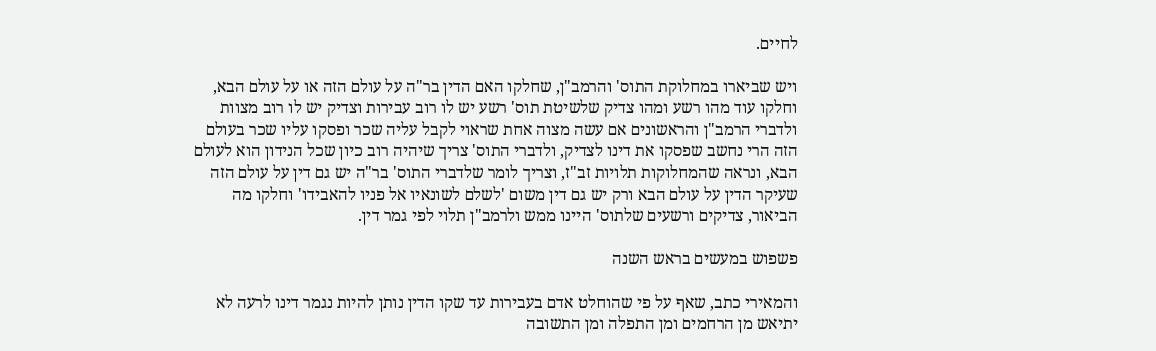לחיים.

ויש שביארו במחלוקת התוס' והרמב"ן, שחלקו האם הדין בר"ה על עולם הזה או על עולם הבא, וחלקו עוד מהו רשע ומהו צדיק שלשיטת תוס' רשע יש לו רוב עבירות וצדיק יש לו רוב מצוות ולדברי הרמב"ן והראשונים אם עשה מצוה אחת שראוי לקבל עליה שכר ופסקו עליו שכר בעולם הזה הרי נחשב שפסקו את דינו לצדיק, ולדברי התוס' צריך שיהיה רוב כיון שכל הנידון הוא לעולם הבא, ונראה שהמחלוקות תלויות זב"ז, וצריך לומר שלדברי התוס' בר"ה יש גם דין על עולם הזה שעיקר הדין על עולם הבא ורק יש גם דין משום 'לשלם לשונאיו אל פניו להאבידו' וחלקו מה הביאור, צדיקים ורשעים שלתוס' היינו ממש ולרמב"ן תלוי לפי גמר דין.

פשפוש במעשים בראש השנה

והמאירי כתב, שאף על פי שהוחלט אדם בעבירות עד שקו הדין נותן להיות נגמר דינו לרעה לא יתיאש מן הרחמים ומן התפלה ומן התשובה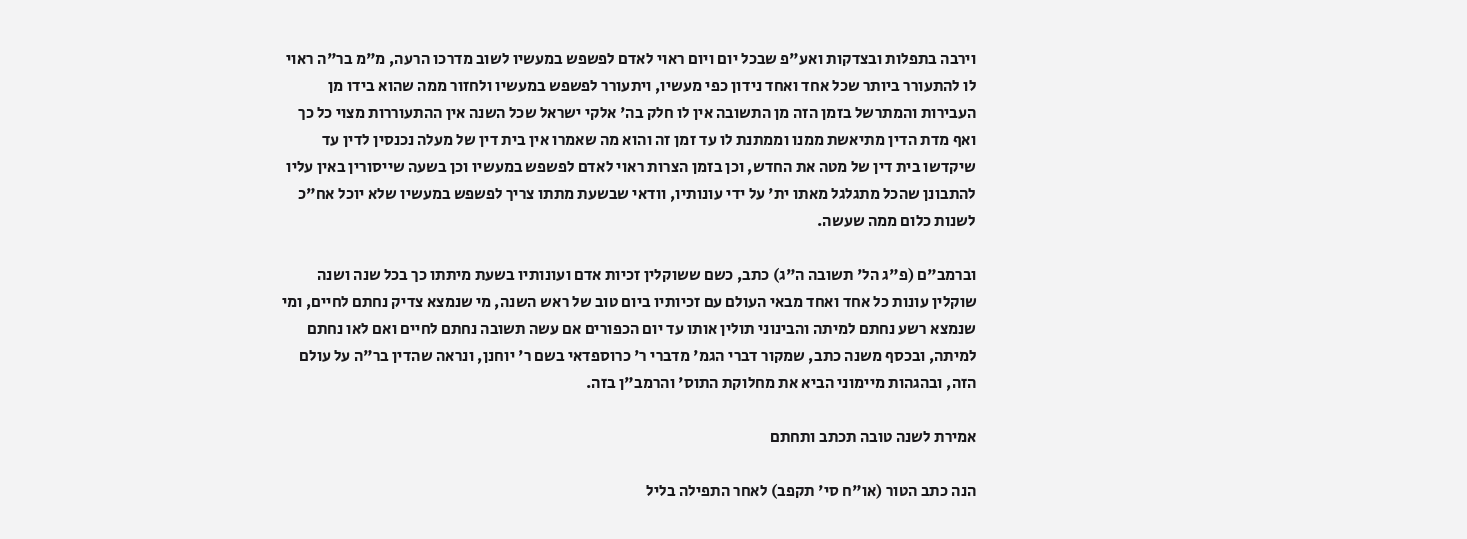וירבה בתפלות ובצדקות ואע"פ שבכל יום ויום ראוי לאדם לפשפש במעשיו לשוב מדרכו הרעה, מ"מ בר"ה ראוי לו להתעורר ביותר שכל אחד ואחד נידון כפי מעשיו, ויתעורר לפשפש במעשיו ולחזור ממה שהוא בידו מן העבירות והמתרשל בזמן הזה מן התשובה אין לו חלק בה' אלקי ישראל שכל השנה אין ההתעוררות מצוי כל כך ואף מדת הדין מתיאשת ממנו וממתנת לו עד זמן זה והוא מה שאמרו אין בית דין של מעלה נכנסין לדין עד שיקדשו בית דין של מטה את החדש, וכן בזמן הצרות ראוי לאדם לפשפש במעשיו וכן בשעה שייסורין באין עליו להתבונן שהכל מתגלגל מאתו ית' על ידי עונותיו, וודאי שבשעת מתתו צריך לפשפש במעשיו שלא יוכל אח"כ לשנות כלום ממה שעשה.

וברמב"ם (פ"ג הל' תשובה ה"ג) כתב, כשם ששוקלין זכיות אדם ועונותיו בשעת מיתתו כך בכל שנה ושנה שוקלין עונות כל אחד ואחד מבאי העולם עם זכיותיו ביום טוב של ראש השנה, מי שנמצא צדיק נחתם לחיים, ומי שנמצא רשע נחתם למיתה והבינוני תולין אותו עד יום הכפורים אם עשה תשובה נחתם לחיים ואם לאו נחתם למיתה, ובכסף משנה כתב, שמקור דברי הגמ' מדברי ר' כרוספדאי בשם ר' יוחנן, ונראה שהדין בר"ה על עולם הזה, ובהגהות מיימוני הביא את מחלוקת התוס' והרמב"ן בזה.

אמירת לשנה טובה תכתב ותחתם

הנה כתב הטור (או"ח סי' תקפב) לאחר התפילה בליל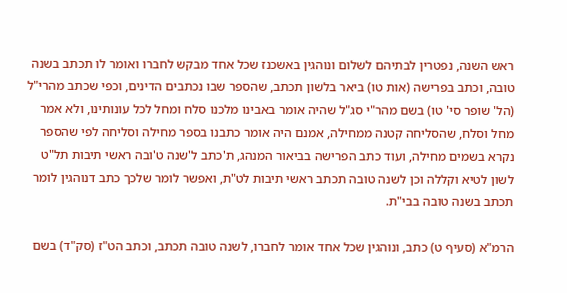ראש השנה, נפטרין לבתיהם לשלום ונוהגין באשכנז שכל אחד מבקש לחברו ואומר לו תכתב בשנה טובה, וכתב בפרישה (אות טו) ביאר בלשון תכתב, שהספר שבו נכתבים הדינים, וכפי שכתב מהרי"ל (הל' שופר סי' טו) בשם מהר"י סג"ל שהיה אומר באבינו מלכנו סלח ומחל לכל עונותינו, ולא אמר מחל וסלח, שהסליחה קטנה ממחילה, אמנם היה אומר כתבנו בספר מחילה וסליחה לפי שהספר נקרא בשמים מחילה, ועוד כתב הפרישה בביאור המנהג, ת'כתב ל'שנה ט'ובה ראשי תיבות תל"ט לשון לטיא וקללה וכן לשנה טובה תכתב ראשי תיבות לט"ת, ואפשר לומר שלכך כתב דנוהגין לומר תכתב בשנה טובה בבי"ת.

הרמ"א (סעיף ט) כתב, ונוהגין שכל אחד אומר לחברו, לשנה טובה תכתב, וכתב הט"ז (סק"ד) בשם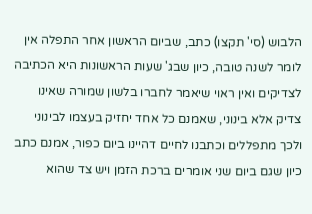הלבוש (סי' תקצו) כתב, שביום הראשון אחר התפלה אין לומר לשנה טובה, כיון שבג' שעות הראשונות היא הכתיבה לצדיקים ואין ראוי שיאמר לחברו בלשון שמורה שאינו צדיק אלא בינוני, שאמנם כל אחד יחזיק בעצמו לבינוני ולכך מתפללים וכתבנו לחיים דהיינו ביום כפור, אמנם כתב כיון שגם ביום שני אומרים ברכת הזמן ויש צד שהוא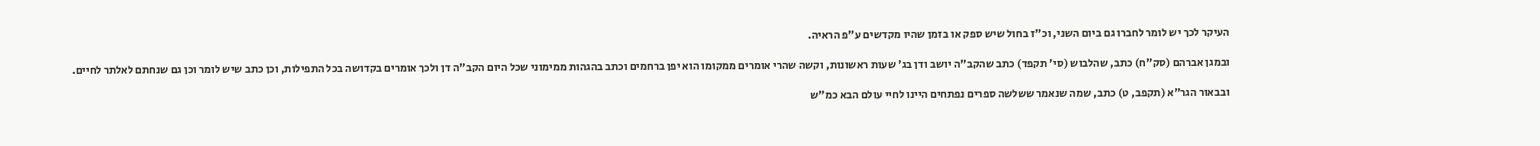העיקר לכך יש לומר לחברו גם ביום השני, וכ"ז בחול שיש ספק או בזמן שהיו מקדשים ע"פ הראיה.

ובמגן אברהם (סק"ח) כתב, שהלבוש (סי' תקפד) כתב שהקב"ה יושב ודן בג' שעות ראשונות, וקשה שהרי אומרים ממקומו הוא יפן ברחמים וכתב בהגהות ממימוני שכל היום הקב"ה דן ולכך אומרים בקדושה בכל התפילות, וכן כתב שיש לומר וכן גם שנחתם לאלתר לחיים.

ובבאור הגר"א (תקפב, ט) כתב, שמה שנאמר ששלשה ספרים נפתחים היינו לחיי עולם הבא כמ"ש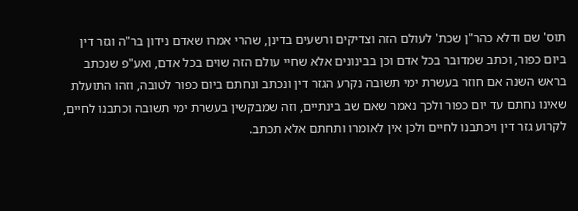תוס' שם ודלא כהר"ן שכת' לעולם הזה וצדיקים ורשעים בדינן, שהרי אמרו שאדם נידון בר"ה וגזר דין ביום כפור, וכתב שמדובר בכל אדם וכן בבינונים אלא שחיי עולם הזה שוים בכל אדם, ואע"פ שנכתב בראש השנה אם חוזר בעשרת ימי תשובה נקרע הגזר דין ונכתב ונחתם ביום כפור לטובה, וזהו התועלת שאינו נחתם עד יום כפור ולכך נאמר שאם שב בינתיים, וזה שמבקשין בעשרת ימי תשובה וכתבנו לחיים, לקרוע גזר דין ויכתבנו לחיים ולכן אין לאומרו ותחתם אלא תכתב.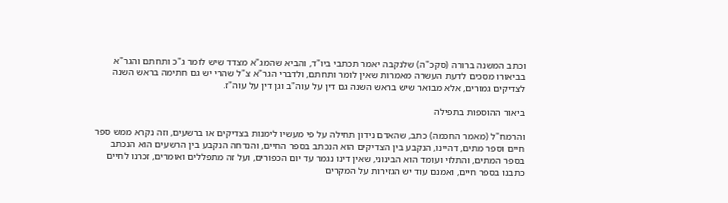וכתב המשנה ברורה (סקכ"ה) שלנקבה יאמר תכתבי ביו"ד, והביא שהמג"א מצדד שיש לומר ג"כ ותחתם והגר"א בביאורו מסכים לדעת העשרה מאמרות שאין לומר ותחתם, ולדברי הגר"א צ"ל שהרי יש גם חתימה בראש השנה לצדיקים גמורים, אלא מבואר שיש בראש השנה גם דין על עוה"ב וגן דין על עוה"ז.

ביאור ההוספות בתפילה

והרמח"ל (מאמר החכמה) כתב, שהאדם נידון תחילה על פי מעשיו לימנות בצדיקים או ברשעים, וזה נקרא ממש ספר חיים וספר מתים, דהיינו, הנקבע בין הצדיקים הוא הנכתב בספר החיים, והנדחה הנקבע בין הרשעים הוא הנכתב בספר המתים, והתלוי ועומד הוא הבינוני, שאין דינו נגמר עד יום הכפורים, ועל זה מתפללים ואומרים, זכרנו לחיים כתבנו בספר חיים, ואמנם עוד יש הגזירות על המקרים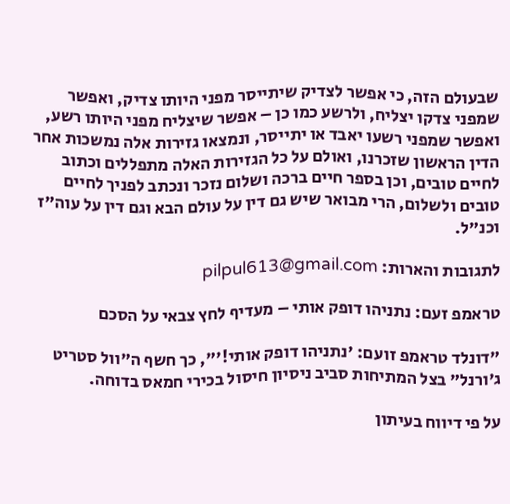שבעולם הזה, כי אפשר לצדיק שיתייסר מפני היותו צדיק, ואפשר שמפני צדקו יצליח, ולרשע כמו כן – אפשר שיצליח מפני היותו רשע, ואפשר שמפני רשעו יאבד או יתייסר, ונמצאו גזירות אלה נמשכות אחר הדין הראשון שזכרנו, ואולם על כל הגזירות האלה מתפללים וכתוב לחיים טובים, וכן בספר חיים ברכה ושלום נזכר ונכתב לפניך לחיים טובים ולשלום, הרי מבואר שיש גם דין על עולם הבא וגם דין על עוה"ז וכנ"ל.

לתגובות והארות: pilpul613@gmail.com

טראמפ זעם: נתניהו דופק אותי – מעדיף לחץ צבאי על הסכם

"דונלד טראמפ זועם: 'נתניהו דופק אותי!'", כך חשף ה"וול סטריט ג'ורנל" בצל המתיחות סביב ניסיון חיסול בכירי חמאס בדוחה.

על פי דיווח בעיתון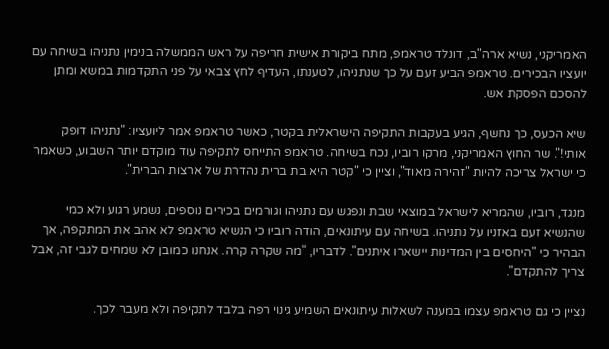האמריקני, נשיא ארה"ב, דונלד טראמפ, מתח ביקורת אישית חריפה על ראש הממשלה בנימין נתניהו בשיחה עם יועציו הבכירים. טראמפ הביע זעם על כך שנתניהו, לטענתו, העדיף לחץ צבאי על פני התקדמות במשא ומתן להסכם הפסקת אש.

שיא הכעס, כך נחשף, הגיע בעקבות התקיפה הישראלית בקטר, כאשר טראמפ אמר ליועציו: "נתניהו דופק אותי!". שר החוץ האמריקני, מרקו רוביו, נכח בשיחה. טראמפ התייחס לתקיפה עוד מוקדם יותר השבוע, כשאמר כי ישראל צריכה להיות "זהירה מאוד", וציין כי "קטר היא בת ברית נהדרת של ארצות הברית".

מנגד, רוביו, שהמריא לישראל במוצאי שבת ונפגש עם נתניהו וגורמים בכירים נוספים, נשמע רגוע ולא כמי שהנשיא זעם באזניו על נתניהו. בשיחה עם עיתונאים, הודה רוביו כי הנשיא טראמפ לא אהב את המתקפה, אך הבהיר כי "היחסים בין המדינות יישארו איתנים". לדבריו, "מה שקרה קרה. אנחנו כמובן לא שמחים לגבי זה, אבל צריך להתקדם".

נציין כי גם טראמפ עצמו במענה לשאלות עיתונאים השמיע גינוי רפה בלבד לתקיפה ולא מעבר לכך.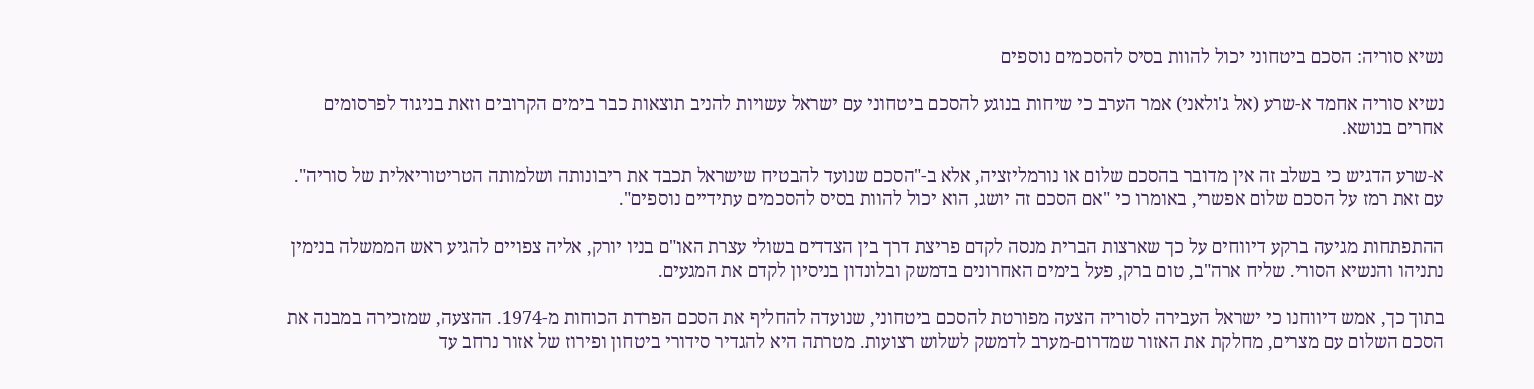נשיא סוריה: הסכם ביטחוני יכול להוות בסיס להסכמים נוספים

נשיא סוריה אחמד א-שרע (אל ג'ולאני) אמר הערב כי שיחות בנוגע להסכם ביטחוני עם ישראל עשויות להניב תוצאות כבר בימים הקרובים וזאת בניגוד לפרסומים אחרים בנושא.

א-שרע הדגיש כי בשלב זה אין מדובר בהסכם שלום או נורמליזציה, אלא ב-"הסכם שנועד להבטיח שישראל תכבד את ריבונותה ושלמותה הטריטוריאלית של סוריה". עם זאת רמז על הסכם שלום אפשרי, באומרו כי "אם הסכם זה יושג, הוא יכול להוות בסיס להסכמים עתידיים נוספים".

ההתפתחות מגיעה ברקע דיווחים על כך שארצות הברית מנסה לקדם פריצת דרך בין הצדדים בשולי עצרת האו"ם בניו יורק, אליה צפויים להגיע ראש הממשלה בנימין נתניהו והנשיא הסורי. שליח ארה"ב, טום ברק, פעל בימים האחרונים בדמשק ובלונדון בניסיון לקדם את המגעים.

בתוך כך, אמש דיווחנו כי ישראל העבירה לסוריה הצעה מפורטת להסכם ביטחוני, שנועדה להחליף את הסכם הפרדת הכוחות מ-1974. ההצעה, שמזכירה במבנה את הסכם השלום עם מצרים, מחלקת את האזור שמדרום-מערב לדמשק לשלוש רצועות. מטרתה היא להגדיר סידורי ביטחון ופירוז של אזור נרחב עד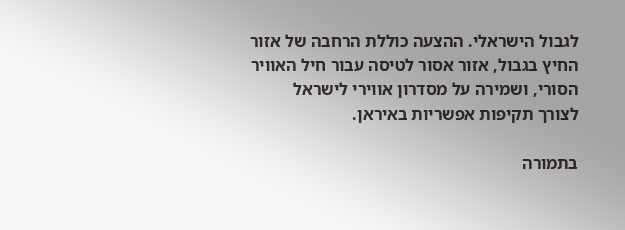לגבול הישראלי. ההצעה כוללת הרחבה של אזור החיץ בגבול, אזור אסור לטיסה עבור חיל האוויר הסורי, ושמירה על מסדרון אווירי לישראל לצורך תקיפות אפשריות באיראן.

בתמורה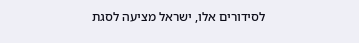לסידורים אלו, ישראל מציעה לסגת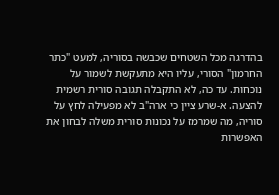בהדרגה מכל השטחים שכבשה בסוריה, למעט "כתר החרמון" הסורי, עליו היא מתעקשת לשמור על נוכחות. עד כה, לא התקבלה תגובה סורית רשמית להצעה. א-שרע ציין כי ארה"ב לא מפעילה לחץ על סוריה, מה שמרמז על נכונות סורית משלה לבחון את האפשרות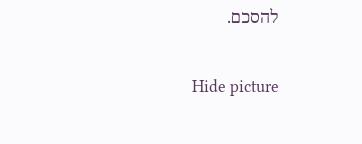להסכם.

Hide picture